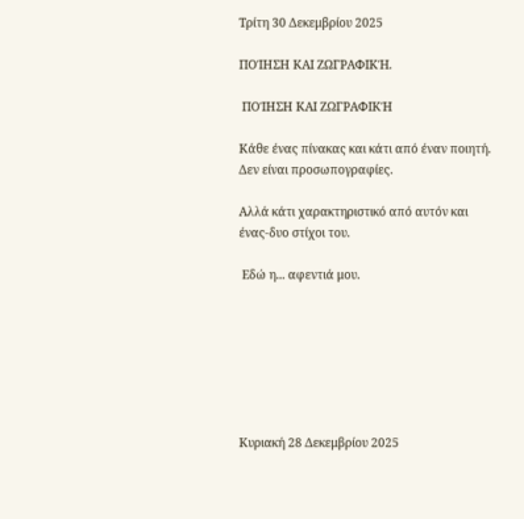Τρίτη 30 Δεκεμβρίου 2025

ΠΟΊΗΣΗ ΚΑΙ ΖΩΓΡΑΦΙΚΉ.

 ΠΟΊΗΣΗ ΚΑΙ ΖΩΓΡΑΦΙΚΉ

Κάθε ένας πίνακας και κάτι από έναν ποιητή. Δεν είναι προσωπογραφίες.

Αλλά κάτι χαρακτηριστικό από αυτόν και ένας-δυο στίχοι του.

 Εδώ η... αφεντιά μου.







Κυριακή 28 Δεκεμβρίου 2025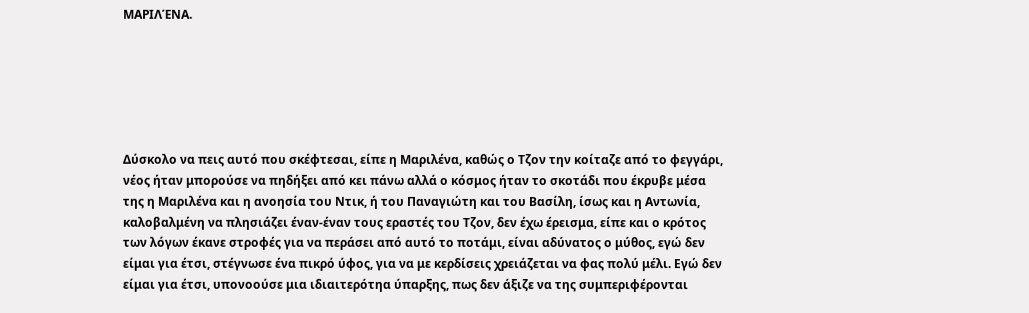ΜΑΡΙΛΈΝΑ.






Δύσκολο να πεις αυτό που σκέφτεσαι, είπε η Μαριλένα, καθώς ο Τζον την κοίταζε από το φεγγάρι, νέος ήταν μπορούσε να πηδήξει από κει πάνω αλλά ο κόσμος ήταν το σκοτάδι που έκρυβε μέσα της η Μαριλένα και η ανοησία του Ντικ, ή του Παναγιώτη και του Βασίλη, ίσως και η Αντωνία, καλοβαλμένη να πλησιάζει έναν-έναν τους εραστές του Τζον, δεν έχω έρεισμα, είπε και ο κρότος των λόγων έκανε στροφές για να περάσει από αυτό το ποτάμι, είναι αδύνατος ο μύθος, εγώ δεν είμαι για έτσι, στέγνωσε ένα πικρό ύφος, για να με κερδίσεις χρειάζεται να φας πολύ μέλι. Εγώ δεν είμαι για έτσι, υπονοούσε μια ιδιαιτερότηα ύπαρξης, πως δεν άξιζε να της συμπεριφέρονται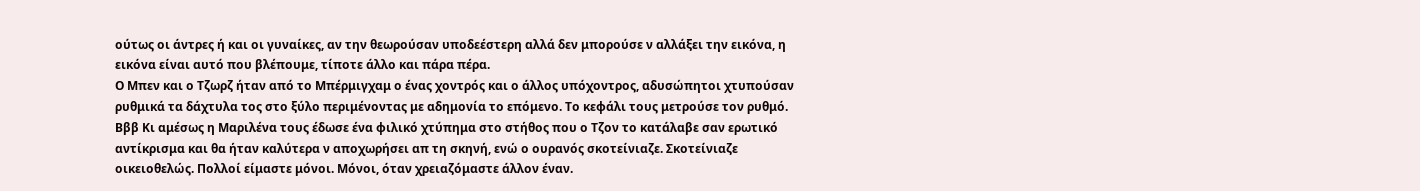ούτως οι άντρες ή και οι γυναίκες, αν την θεωρούσαν υποδεέστερη αλλά δεν μπορούσε ν αλλάξει την εικόνα, η εικόνα είναι αυτό που βλέπουμε, τίποτε άλλο και πάρα πέρα.
Ο Μπεν και ο Τζωρζ ήταν από το Μπέρμιγχαμ ο ένας χοντρός και ο άλλος υπόχοντρος, αδυσώπητοι χτυπούσαν ρυθμικά τα δάχτυλα τος στο ξύλο περιμένοντας με αδημονία το επόμενο. Το κεφάλι τους μετρούσε τον ρυθμό.
Βββ Κι αμέσως η Μαριλένα τους έδωσε ένα φιλικό χτύπημα στο στήθος που ο Τζον το κατάλαβε σαν ερωτικό αντίκρισμα και θα ήταν καλύτερα ν αποχωρήσει απ τη σκηνή, ενώ ο ουρανός σκοτείνιαζε. Σκοτείνιαζε οικειοθελώς. Πολλοί είμαστε μόνοι. Μόνοι, όταν χρειαζόμαστε άλλον έναν.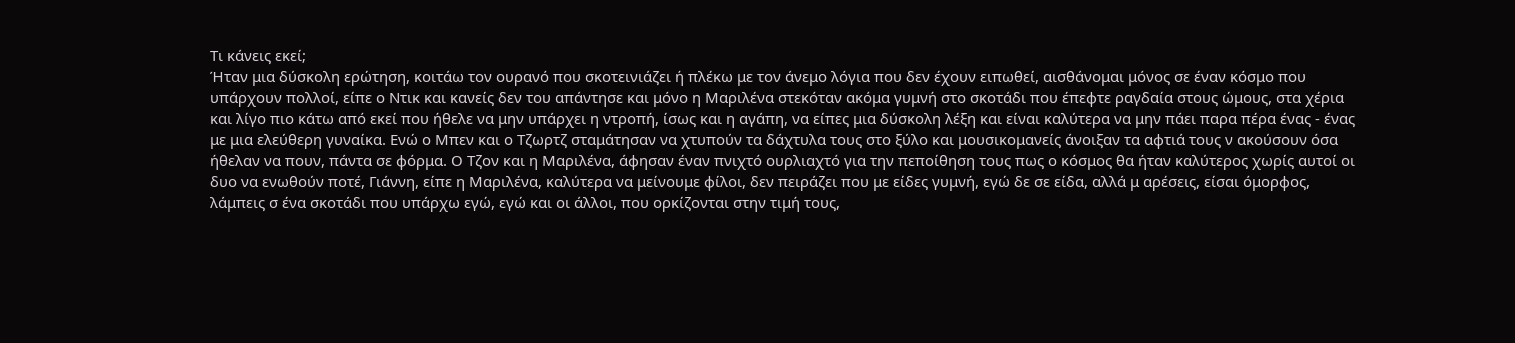Τι κάνεις εκεί;
Ήταν μια δύσκολη ερώτηση, κοιτάω τον ουρανό που σκοτεινιάζει ή πλέκω με τον άνεμο λόγια που δεν έχουν ειπωθεί, αισθάνομαι μόνος σε έναν κόσμο που υπάρχουν πολλοί, είπε ο Ντικ και κανείς δεν του απάντησε και μόνο η Μαριλένα στεκόταν ακόμα γυμνή στο σκοτάδι που έπεφτε ραγδαία στους ώμους, στα χέρια και λίγο πιο κάτω από εκεί που ήθελε να μην υπάρχει η ντροπή, ίσως και η αγάπη, να είπες μια δύσκολη λέξη και είναι καλύτερα να μην πάει παρα πέρα ένας - ένας με μια ελεύθερη γυναίκα. Ενώ ο Μπεν και ο Τζωρτζ σταμάτησαν να χτυπούν τα δάχτυλα τους στο ξύλο και μουσικομανείς άνοιξαν τα αφτιά τους ν ακούσουν όσα ήθελαν να πουν, πάντα σε φόρμα. Ο Τζον και η Μαριλένα, άφησαν έναν πνιχτό ουρλιαχτό για την πεποίθηση τους πως ο κόσμος θα ήταν καλύτερος χωρίς αυτοί οι δυο να ενωθούν ποτέ, Γιάννη, είπε η Μαριλένα, καλύτερα να μείνουμε φίλοι, δεν πειράζει που με είδες γυμνή, εγώ δε σε είδα, αλλά μ αρέσεις, είσαι όμορφος, λάμπεις σ ένα σκοτάδι που υπάρχω εγώ, εγώ και οι άλλοι, που ορκίζονται στην τιμή τους,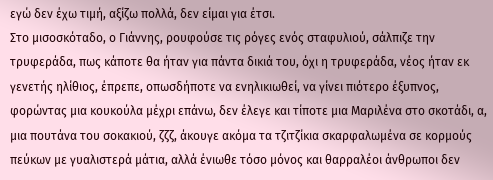εγώ δεν έχω τιμή, αξίζω πολλά, δεν είμαι για έτσι.
Στο μισοσκόταδο, ο Γιάννης, ρουφούσε τις ρόγες ενός σταφυλιού, σάλπιζε την τρυφεράδα, πως κάποτε θα ήταν για πάντα δικιά του, όχι η τρυφεράδα, νέος ήταν εκ γενετής ηλίθιος, έπρεπε, οπωσδήποτε να ενηλικιωθεί, να γίνει πιότερο έξυπνος, φορώντας μια κουκούλα μέχρι επάνω, δεν έλεγε και τίποτε μια Μαριλένα στο σκοτάδι, α, μια πουτάνα του σοκακιού, ζζζ, άκουγε ακόμα τα τζιτζίκια σκαρφαλωμένα σε κορμούς πεύκων με γυαλιστερά μάτια, αλλά ένιωθε τόσο μόνος και θαρραλέοι άνθρωποι δεν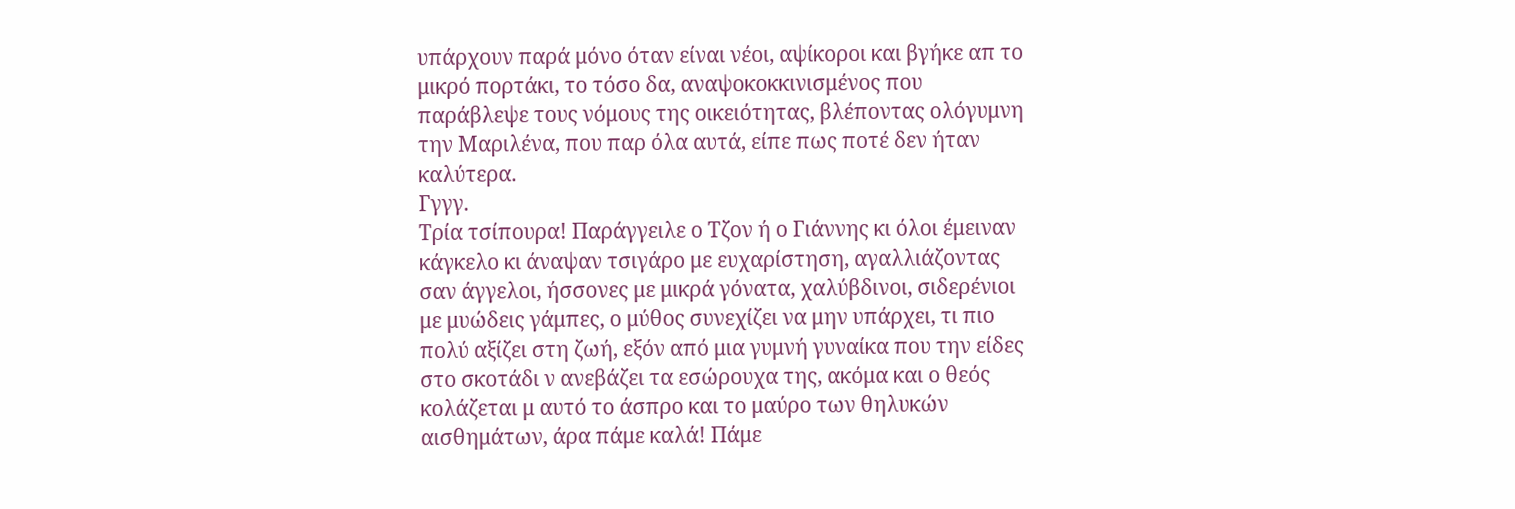υπάρχουν παρά μόνο όταν είναι νέοι, αψίκοροι και βγήκε απ το μικρό πορτάκι, το τόσο δα, αναψοκοκκινισμένος που παράβλεψε τους νόμους της οικειότητας, βλέποντας ολόγυμνη την Μαριλένα, που παρ όλα αυτά, είπε πως ποτέ δεν ήταν καλύτερα.
Γγγγ.
Τρία τσίπουρα! Παράγγειλε ο Τζον ή ο Γιάννης κι όλοι έμειναν κάγκελο κι άναψαν τσιγάρο με ευχαρίστηση, αγαλλιάζοντας σαν άγγελοι, ήσσονες με μικρά γόνατα, χαλύβδινοι, σιδερένιοι με μυώδεις γάμπες, ο μύθος συνεχίζει να μην υπάρχει, τι πιο πολύ αξίζει στη ζωή, εξόν από μια γυμνή γυναίκα που την είδες στο σκοτάδι ν ανεβάζει τα εσώρουχα της, ακόμα και ο θεός κολάζεται μ αυτό το άσπρο και το μαύρο των θηλυκών αισθημάτων, άρα πάμε καλά! Πάμε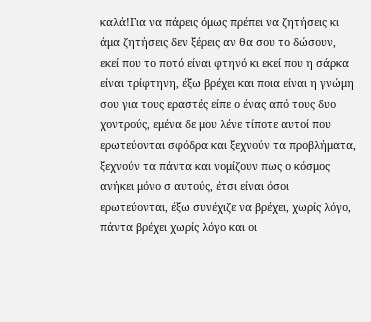καλά!Για να πάρεις όμως πρέπει να ζητήσεις κι άμα ζητήσεις δεν ξέρεις αν θα σου το δώσουν, εκεί που το ποτό είναι φτηνό κι εκεί που η σάρκα είναι τρίφτηνη, έξω βρέχει και ποια είναι η γνώμη σου για τους εραστές είπε ο ένας από τους δυο χοντρούς, εμένα δε μου λένε τίποτε αυτοί που ερωτεύονται σφόδρα και ξεχνούν τα προβλήματα, ξεχνούν τα πάντα και νομίζουν πως ο κόσμος ανήκει μόνο σ αυτούς, έτσι είναι όσοι ερωτεύονται, έξω συνέχιζε να βρέχει, χωρίς λόγο, πάντα βρέχει χωρίς λόγο και οι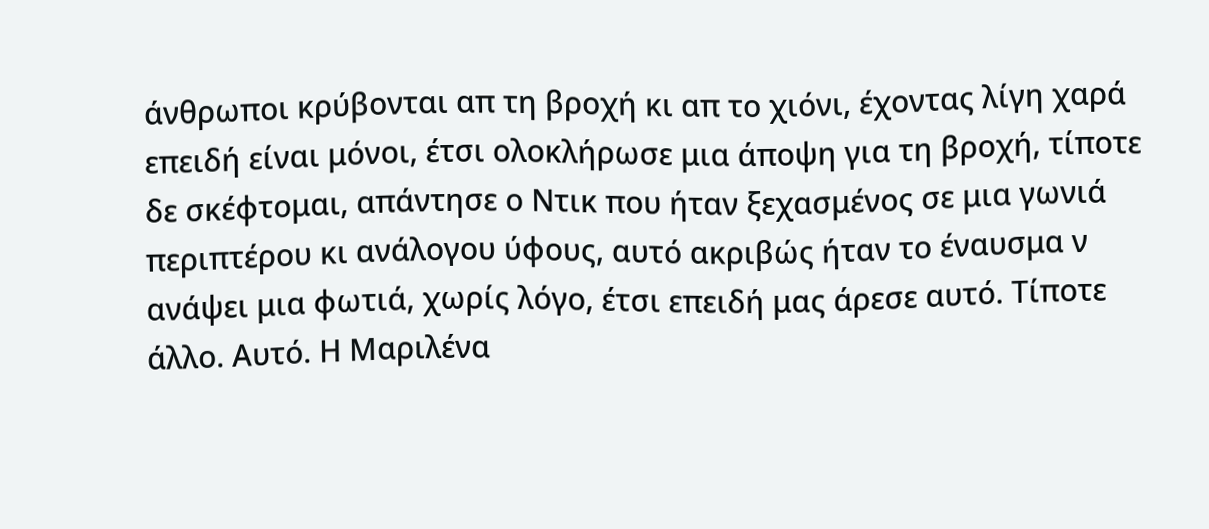άνθρωποι κρύβονται απ τη βροχή κι απ το χιόνι, έχοντας λίγη χαρά επειδή είναι μόνοι, έτσι ολοκλήρωσε μια άποψη για τη βροχή, τίποτε δε σκέφτομαι, απάντησε ο Ντικ που ήταν ξεχασμένος σε μια γωνιά περιπτέρου κι ανάλογου ύφους, αυτό ακριβώς ήταν το έναυσμα ν ανάψει μια φωτιά, χωρίς λόγο, έτσι επειδή μας άρεσε αυτό. Τίποτε άλλο. Αυτό. Η Μαριλένα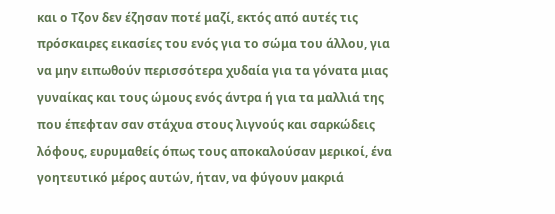και ο Τζον δεν έζησαν ποτέ μαζί, εκτός από αυτές τις πρόσκαιρες εικασίες του ενός για το σώμα του άλλου, για να μην ειπωθούν περισσότερα χυδαία για τα γόνατα μιας γυναίκας και τους ώμους ενός άντρα ή για τα μαλλιά της που έπεφταν σαν στάχυα στους λιγνούς και σαρκώδεις λόφους, ευρυμαθείς όπως τους αποκαλούσαν μερικοί, ένα γοητευτικό μέρος αυτών, ήταν, να φύγουν μακριά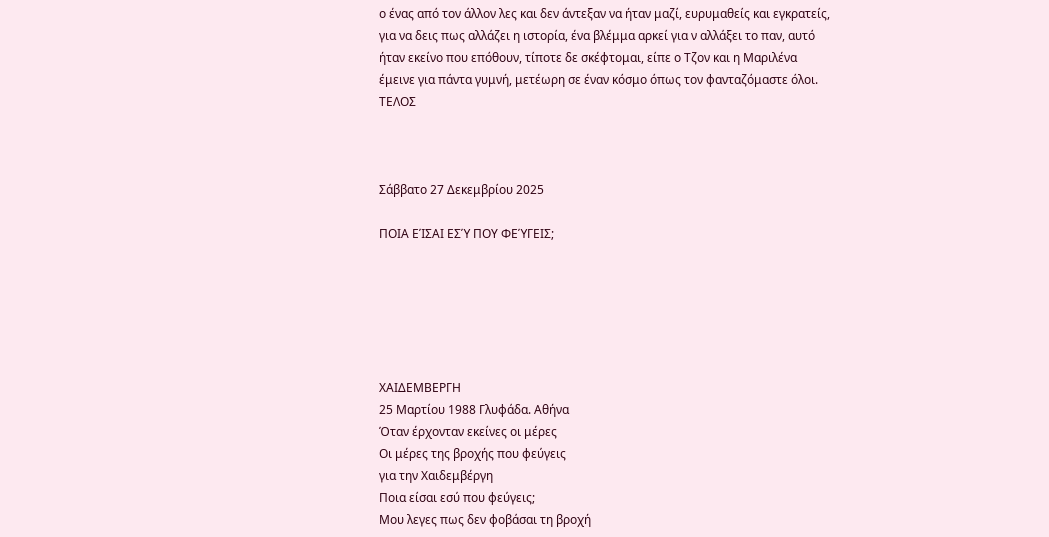ο ένας από τον άλλον λες και δεν άντεξαν να ήταν μαζί, ευρυμαθείς και εγκρατείς, για να δεις πως αλλάζει η ιστορία, ένα βλέμμα αρκεί για ν αλλάξει το παν, αυτό ήταν εκείνο που επόθουν, τίποτε δε σκέφτομαι, είπε ο Τζον και η Μαριλένα έμεινε για πάντα γυμνή, μετέωρη σε έναν κόσμο όπως τον φανταζόμαστε όλοι.
ΤΕΛΟΣ



Σάββατο 27 Δεκεμβρίου 2025

ΠΟΙΑ ΕΊΣΑΙ ΕΣΎ ΠΟΥ ΦΕΎΓΕΙΣ;






ΧΑΙΔΕΜΒΕΡΓΗ
25 Μαρτίου 1988 Γλυφάδα. Αθήνα
Όταν έρχονταν εκείνες οι μέρες
Οι μέρες της βροχής που φεύγεις
για την Χαιδεμβέργη
Ποια είσαι εσύ που φεύγεις;
Μου λεγες πως δεν φοβάσαι τη βροχή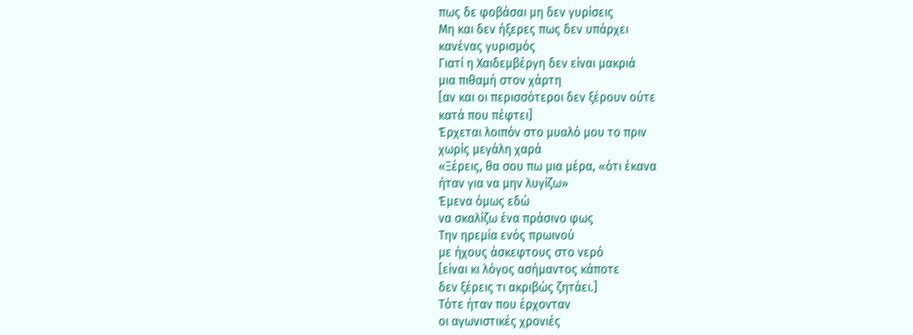πως δε φοβάσαι μη δεν γυρίσεις
Μη και δεν ήξερες πως δεν υπάρχει
κανένας γυρισμός
Γιατί η Χαιδεμβέργη δεν είναι μακριά
μια πιθαμή στον χάρτη
[αν και οι περισσότεροι δεν ξέρουν ούτε
κατά που πέφτει]
Έρχεται λοιπόν στο μυαλό μου το πριν
χωρίς μεγάλη χαρά
«Ξέρεις, θα σου πω μια μέρα, «ότι έκανα
ήταν για να μην λυγίζω»
Έμενα όμως εδώ
να σκαλίζω ένα πράσινο φως
Την ηρεμία ενός πρωινού
με ήχους άσκεφτους στο νερό
[είναι κι λόγος ασήμαντος κάποτε
δεν ξέρεις τι ακριβώς ζητάει.]
Τότε ήταν που έρχονταν
οι αγωνιστικές χρονιές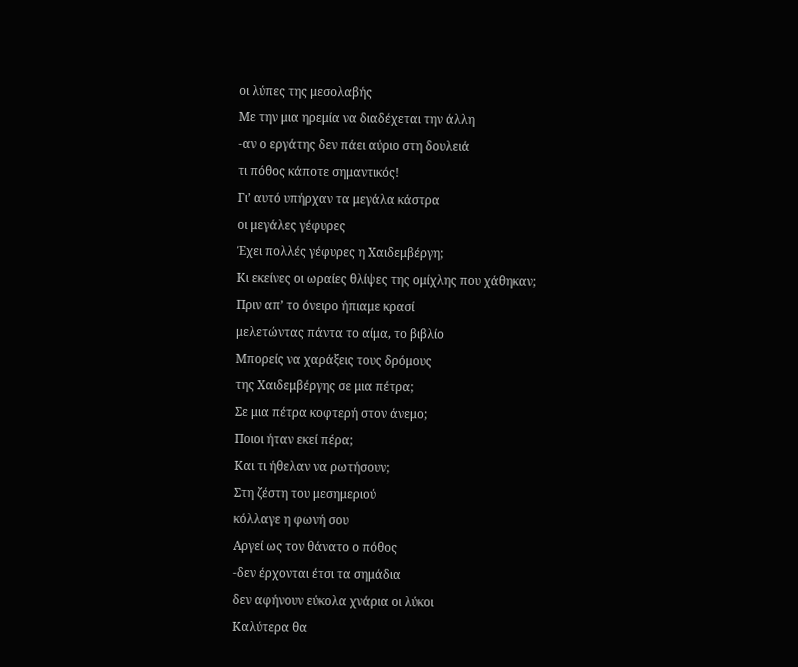οι λύπες της μεσολαβής
Με την μια ηρεμία να διαδέχεται την άλλη
-αν ο εργάτης δεν πάει αύριο στη δουλειά
τι πόθος κάποτε σημαντικός!
Γι’ αυτό υπήρχαν τα μεγάλα κάστρα
οι μεγάλες γέφυρες
Έχει πολλές γέφυρες η Χαιδεμβέργη;
Κι εκείνες οι ωραίες θλίψες της ομίχλης που χάθηκαν;
Πριν απ’ το όνειρο ήπιαμε κρασί
μελετώντας πάντα το αίμα, το βιβλίο
Μπορείς να χαράξεις τους δρόμους
της Χαιδεμβέργης σε μια πέτρα;
Σε μια πέτρα κοφτερή στον άνεμο;
Ποιοι ήταν εκεί πέρα;
Και τι ήθελαν να ρωτήσουν;
Στη ζέστη του μεσημεριού
κόλλαγε η φωνή σου
Αργεί ως τον θάνατο ο πόθος
-δεν έρχονται έτσι τα σημάδια
δεν αφήνουν εύκολα χνάρια οι λύκοι
Καλύτερα θα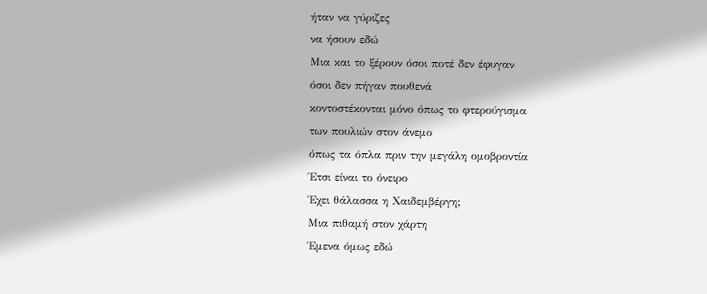ήταν να γύριζες
να ήσουν εδώ
Μια και το ξέρουν όσοι ποτέ δεν έφυγαν
όσοι δεν πήγαν πουθενά
κοντοστέκονται μόνο όπως το φτερούγισμα
των πουλιών στον άνεμο
όπως τα όπλα πριν την μεγάλη ομοβροντία
Έτσι είναι το όνειρο
Έχει θάλασσα η Χαιδεμβέργη;
Μια πιθαμή στον χάρτη
Έμενα όμως εδώ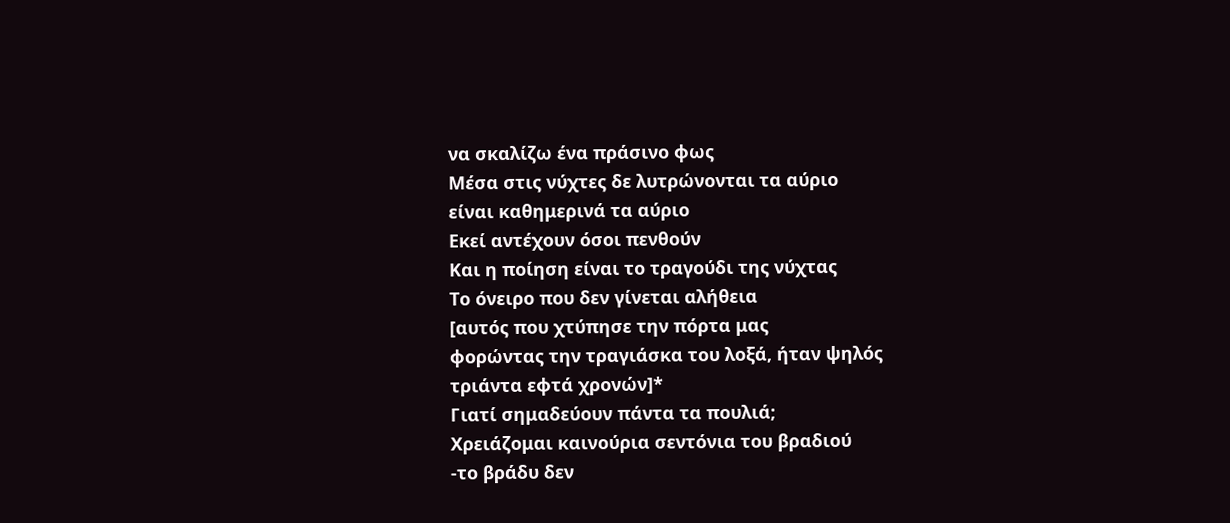να σκαλίζω ένα πράσινο φως
Μέσα στις νύχτες δε λυτρώνονται τα αύριο
είναι καθημερινά τα αύριο
Εκεί αντέχουν όσοι πενθούν
Και η ποίηση είναι το τραγούδι της νύχτας
Το όνειρο που δεν γίνεται αλήθεια
[αυτός που χτύπησε την πόρτα μας
φορώντας την τραγιάσκα του λοξά, ήταν ψηλός
τριάντα εφτά χρονών]*
Γιατί σημαδεύουν πάντα τα πουλιά;
Χρειάζομαι καινούρια σεντόνια του βραδιού
-το βράδυ δεν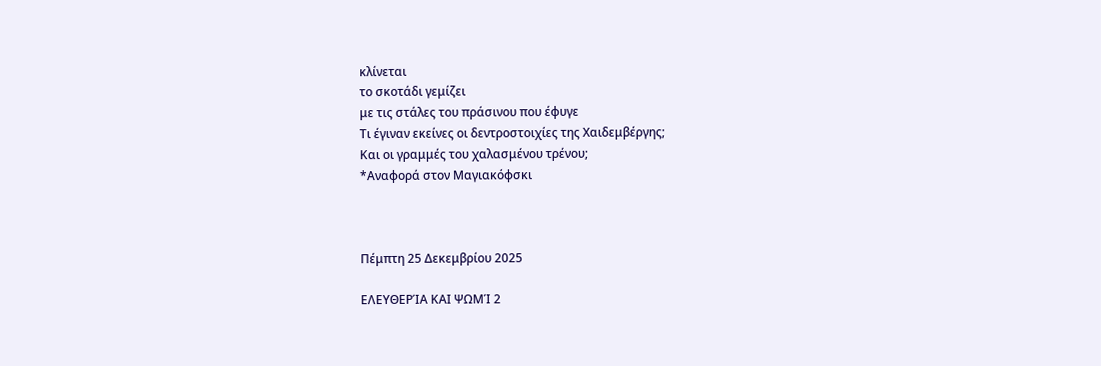κλίνεται
το σκοτάδι γεμίζει
με τις στάλες του πράσινου που έφυγε
Τι έγιναν εκείνες οι δεντροστοιχίες της Χαιδεμβέργης;
Και οι γραμμές του χαλασμένου τρένου;
*Αναφορά στον Μαγιακόφσκι



Πέμπτη 25 Δεκεμβρίου 2025

ΕΛΕΥΘΕΡΊΑ ΚΑΙ ΨΩΜΊ 2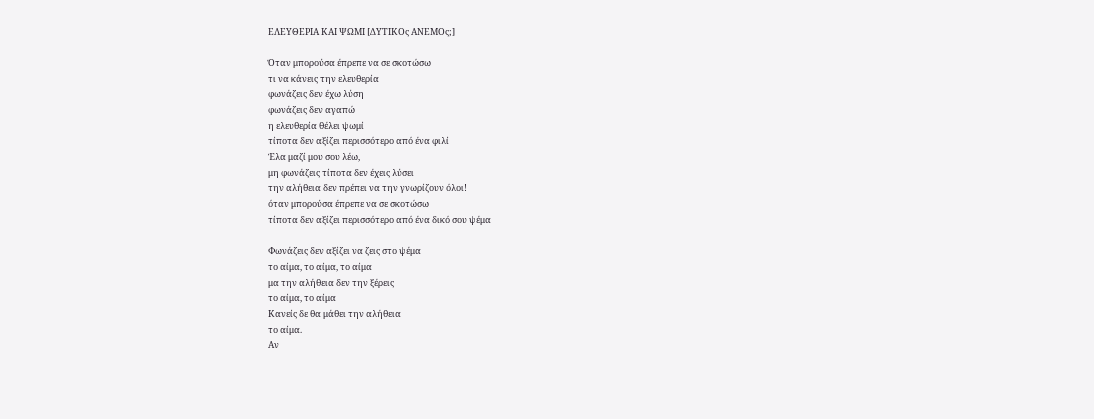ΕΛΕΥΘΕΡΙΑ ΚΑΙ ΨΩΜΙ [ΔΥΤΙΚΟς ΑΝΕΜΟς;]

Όταν μπορούσα έπρεπε να σε σκοτώσω
τι να κάνεις την ελευθερία
φωνάζεις δεν έχω λύση
φωνάζεις δεν αγαπώ
η ελευθερία θέλει ψωμί
τίποτα δεν αξίζει περισσότερο από ένα φιλί
Έλα μαζί μου σου λέω,
μη φωνάζεις τίποτα δεν έχεις λύσει
την αλήθεια δεν πρέπει να την γνωρίζουν όλοι!
όταν μπορούσα έπρεπε να σε σκοτώσω
τίποτα δεν αξίζει περισσότερο από ένα δικό σου ψέμα

Φωνάζεις δεν αξίζει να ζεις στο ψέμα
το αίμα, το αίμα, το αίμα
μα την αλήθεια δεν την ξέρεις
το αίμα, το αίμα
Κανείς δε θα μάθει την αλήθεια
το αίμα.
Αν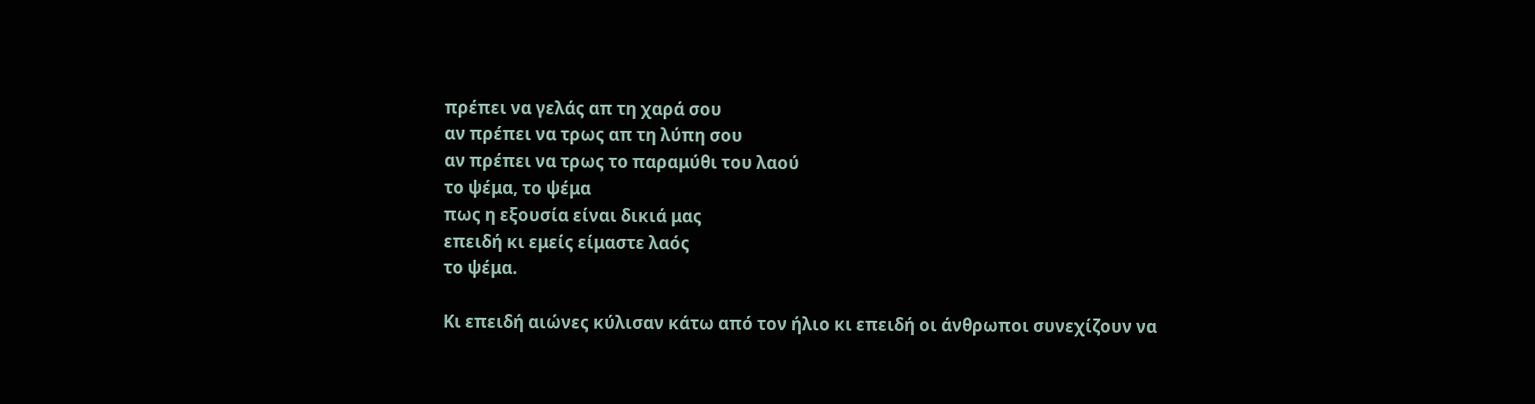πρέπει να γελάς απ τη χαρά σου
αν πρέπει να τρως απ τη λύπη σου
αν πρέπει να τρως το παραμύθι του λαού
το ψέμα, το ψέμα
πως η εξουσία είναι δικιά μας
επειδή κι εμείς είμαστε λαός
το ψέμα.

Κι επειδή αιώνες κύλισαν κάτω από τον ήλιο κι επειδή οι άνθρωποι συνεχίζουν να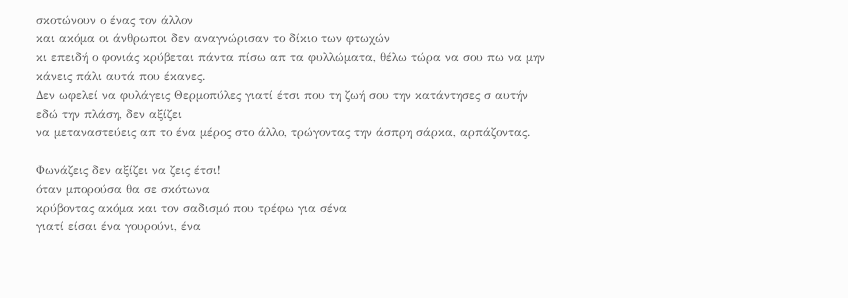σκοτώνουν ο ένας τον άλλον
και ακόμα οι άνθρωποι δεν αναγνώρισαν το δίκιο των φτωχών
κι επειδή ο φονιάς κρύβεται πάντα πίσω απ τα φυλλώματα, θέλω τώρα να σου πω να μην κάνεις πάλι αυτά που έκανες.
Δεν ωφελεί να φυλάγεις Θερμοπύλες γιατί έτσι που τη ζωή σου την κατάντησες σ αυτήν εδώ την πλάση, δεν αξίζει
να μεταναστεύεις απ το ένα μέρος στο άλλο, τρώγοντας την άσπρη σάρκα, αρπάζοντας.

Φωνάζεις δεν αξίζει να ζεις έτσι!
όταν μπορούσα θα σε σκότωνα
κρύβοντας ακόμα και τον σαδισμό που τρέφω για σένα
γιατί είσαι ένα γουρούνι, ένα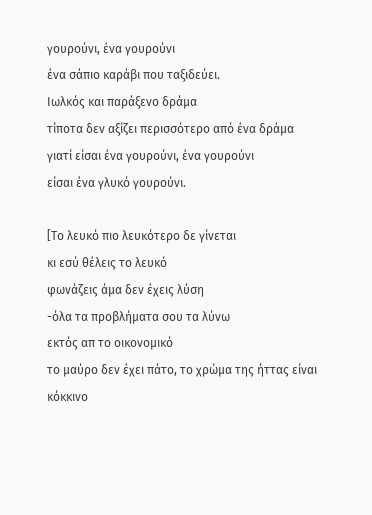γουρούνι, ένα γουρούνι
ένα σάπιο καράβι που ταξιδεύει.
Ιωλκός και παράξενο δράμα
τίποτα δεν αξίζει περισσότερο από ένα δράμα
γιατί είσαι ένα γουρούνι, ένα γουρούνι
είσαι ένα γλυκό γουρούνι.

[Το λευκό πιο λευκότερο δε γίνεται
κι εσύ θέλεις το λευκό
φωνάζεις άμα δεν έχεις λύση
-όλα τα προβλήματα σου τα λύνω
εκτός απ το οικονομικό
το μαύρο δεν έχει πάτο, το χρώμα της ήττας είναι κόκκινο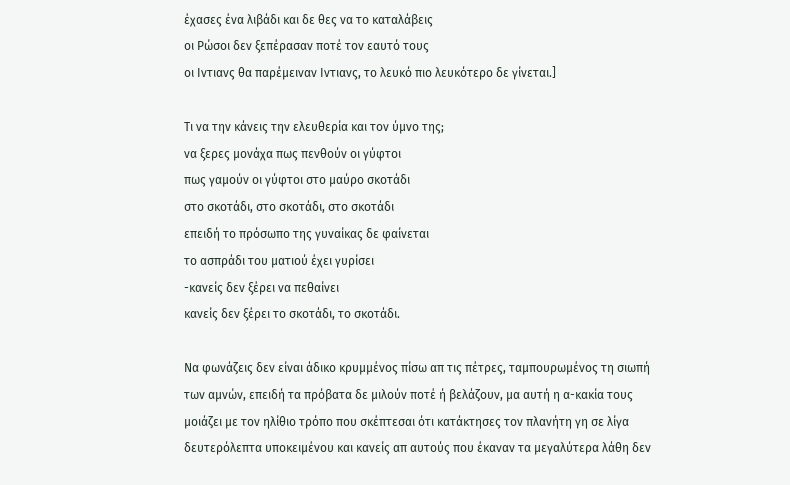έχασες ένα λιβάδι και δε θες να το καταλάβεις
οι Ρώσοι δεν ξεπέρασαν ποτέ τον εαυτό τους
οι Ιντιανς θα παρέμειναν Ιντιανς, το λευκό πιο λευκότερο δε γίνεται.]

Τι να την κάνεις την ελευθερία και τον ύμνο της;
να ξερες μονάχα πως πενθούν οι γύφτοι
πως γαμούν οι γύφτοι στο μαύρο σκοτάδι
στο σκοτάδι, στο σκοτάδι, στο σκοτάδι
επειδή το πρόσωπο της γυναίκας δε φαίνεται
το ασπράδι του ματιού έχει γυρίσει
-κανείς δεν ξέρει να πεθαίνει
κανείς δεν ξέρει το σκοτάδι, το σκοτάδι.

Να φωνάζεις δεν είναι άδικο κρυμμένος πίσω απ τις πέτρες, ταμπουρωμένος τη σιωπή των αμνών, επειδή τα πρόβατα δε μιλούν ποτέ ή βελάζουν, μα αυτή η α-κακία τους μοιάζει με τον ηλίθιο τρόπο που σκέπτεσαι ότι κατάκτησες τον πλανήτη γη σε λίγα δευτερόλεπτα υποκειμένου και κανείς απ αυτούς που έκαναν τα μεγαλύτερα λάθη δεν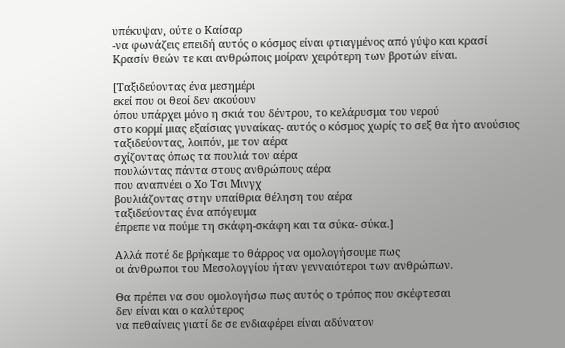υπέκυψαν, ούτε ο Καίσαρ
-να φωνάζεις επειδή αυτός ο κόσμος είναι φτιαγμένος από γύψο και κρασί
Κρασίν θεών τε και ανθρώποις μοίραν χειρότερη των βροτών είναι.

[Ταξιδεύοντας ένα μεσημέρι
εκεί που οι θεοί δεν ακούουν
όπου υπάρχει μόνο η σκιά του δέντρου, το κελάρυσμα του νερού
στο κορμί μιας εξαίσιας γυναίκας- αυτός ο κόσμος χωρίς το σεξ θα ήτο ανούσιος
ταξιδεύοντας, λοιπόν, με τον αέρα
σχίζοντας όπως τα πουλιά τον αέρα
πουλώντας πάντα στους ανθρώπους αέρα
που αναπνέει ο Χο Τσι Μινγχ
βουλιάζοντας στην υπαίθρια θέληση του αέρα
ταξιδεύοντας ένα απόγευμα
έπρεπε να πούμε τη σκάφη-σκάφη και τα σύκα- σύκα.]

Αλλά ποτέ δε βρήκαμε το θάρρος να ομολογήσουμε πως
οι άνθρωποι του Μεσολογγίου ήταν γενναιότεροι των ανθρώπων.

Θα πρέπει να σου ομολογήσω πως αυτός ο τρόπος που σκέφτεσαι
δεν είναι και ο καλύτερος
να πεθαίνεις γιατί δε σε ενδιαφέρει είναι αδύνατον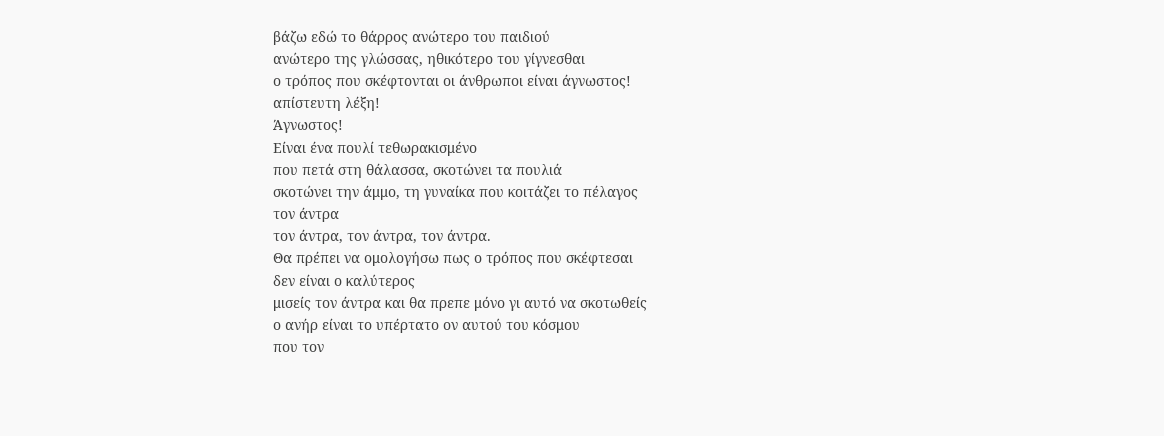βάζω εδώ το θάρρος ανώτερο του παιδιού
ανώτερο της γλώσσας, ηθικότερο του γίγνεσθαι
ο τρόπος που σκέφτονται οι άνθρωποι είναι άγνωστος!
απίστευτη λέξη!
Άγνωστος!
Είναι ένα πουλί τεθωρακισμένο
που πετά στη θάλασσα, σκοτώνει τα πουλιά
σκοτώνει την άμμο, τη γυναίκα που κοιτάζει το πέλαγος
τον άντρα
τον άντρα, τον άντρα, τον άντρα.
Θα πρέπει να ομολογήσω πως ο τρόπος που σκέφτεσαι
δεν είναι ο καλύτερος
μισείς τον άντρα και θα πρεπε μόνο γι αυτό να σκοτωθείς
ο ανήρ είναι το υπέρτατο ον αυτού του κόσμου
που τον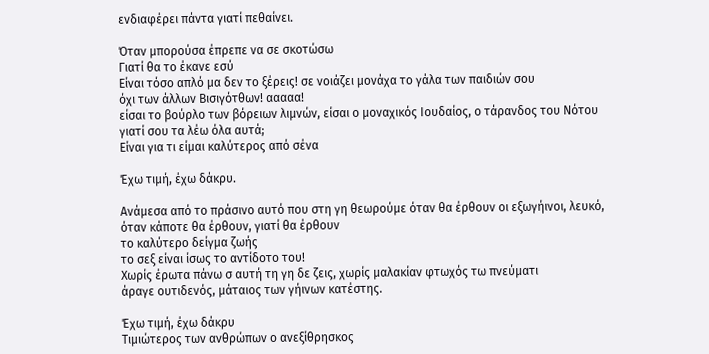ενδιαφέρει πάντα γιατί πεθαίνει.

Όταν μπορούσα έπρεπε να σε σκοτώσω
Γιατί θα το έκανε εσύ
Είναι τόσο απλό μα δεν το ξέρεις! σε νοιάζει μονάχα το γάλα των παιδιών σου
όχι των άλλων Βισιγότθων! ααααα!
είσαι το βούρλο των βόρειων λιμνών, είσαι ο μοναχικός Ιουδαίος, ο τάρανδος του Νότου
γιατί σου τα λέω όλα αυτά;
Είναι για τι είμαι καλύτερος από σένα

Έχω τιμή, έχω δάκρυ.

Ανάμεσα από το πράσινο αυτό που στη γη θεωρούμε όταν θα έρθουν οι εξωγήινοι, λευκό,
όταν κάποτε θα έρθουν, γιατί θα έρθουν
το καλύτερο δείγμα ζωής
το σεξ είναι ίσως το αντίδοτο του!
Χωρίς έρωτα πάνω σ αυτή τη γη δε ζεις, χωρίς μαλακίαν φτωχός τω πνεύματι
άραγε ουτιδενός, μάταιος των γήινων κατέστης.

Έχω τιμή, έχω δάκρυ
Τιμιώτερος των ανθρώπων ο ανεξίθρησκος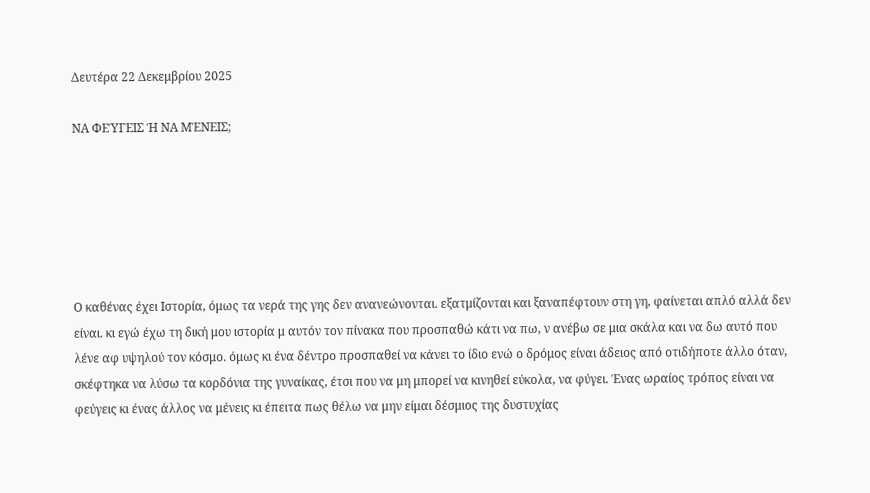Δευτέρα 22 Δεκεμβρίου 2025

ΝΑ ΦΕΎΓΕΙΣ Ή ΝΑ ΜΈΝΕΙΣ;






Ο καθένας έχει Ιστορία, όμως τα νερά της γης δεν ανανεώνονται. εξατμίζονται και ξαναπέφτουν στη γη, φαίνεται απλό αλλά δεν είναι. κι εγώ έχω τη δική μου ιστορία μ αυτόν τον πίνακα που προσπαθώ κάτι να πω, ν ανέβω σε μια σκάλα και να δω αυτό που λένε αφ υψηλού τον κόσμο. όμως κι ένα δέντρο προσπαθεί να κάνει το ίδιο ενώ ο δρόμος είναι άδειος από οτιδήποτε άλλο όταν, σκέφτηκα να λύσω τα κορδόνια της γυναίκας, έτσι που να μη μπορεί να κινηθεί εύκολα, να φύγει. Ένας ωραίος τρόπος είναι να φεύγεις κι ένας άλλος να μένεις κι έπειτα πως θέλω να μην είμαι δέσμιος της δυστυχίας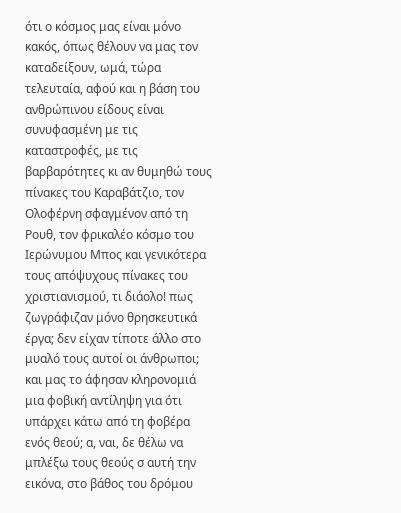ότι ο κόσμος μας είναι μόνο κακός, όπως θέλουν να μας τον καταδείξουν, ωμά, τώρα τελευταία, αφού και η βάση του ανθρώπινου είδους είναι συνυφασμένη με τις καταστροφές, με τις βαρβαρότητες κι αν θυμηθώ τους πίνακες του Καραβάτζιο, τον Ολοφέρνη σφαγμένον από τη Ρουθ, τον φρικαλέο κόσμο του Ιερώνυμου Μπος και γενικότερα τους απόψυχους πίνακες του χριστιανισμού, τι διάολο! πως ζωγράφιζαν μόνο θρησκευτικά έργα; δεν είχαν τίποτε άλλο στο μυαλό τους αυτοί οι άνθρωποι; και μας το άφησαν κληρονομιά μια φοβική αντίληψη για ότι υπάρχει κάτω από τη φοβέρα ενός θεού; α, ναι, δε θέλω να μπλέξω τους θεούς σ αυτή την εικόνα, στο βάθος του δρόμου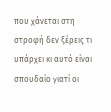που χάνεται στη στροφή δεν ξέρεις τι υπάρχει κι αυτό είναι σπουδαίο γιατί οι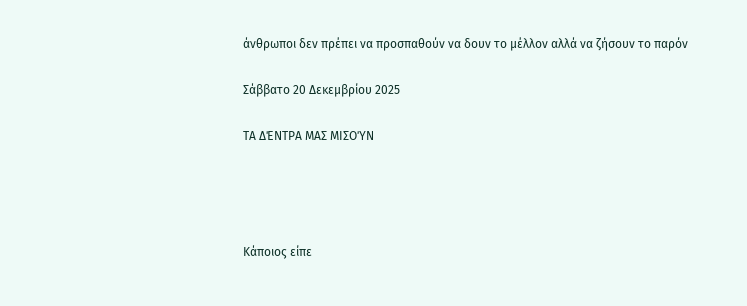άνθρωποι δεν πρέπει να προσπαθούν να δουν το μέλλον αλλά να ζήσουν το παρόν

Σάββατο 20 Δεκεμβρίου 2025

ΤΑ ΔΈΝΤΡΑ ΜΑΣ ΜΙΣΟΎΝ




Κάποιος είπε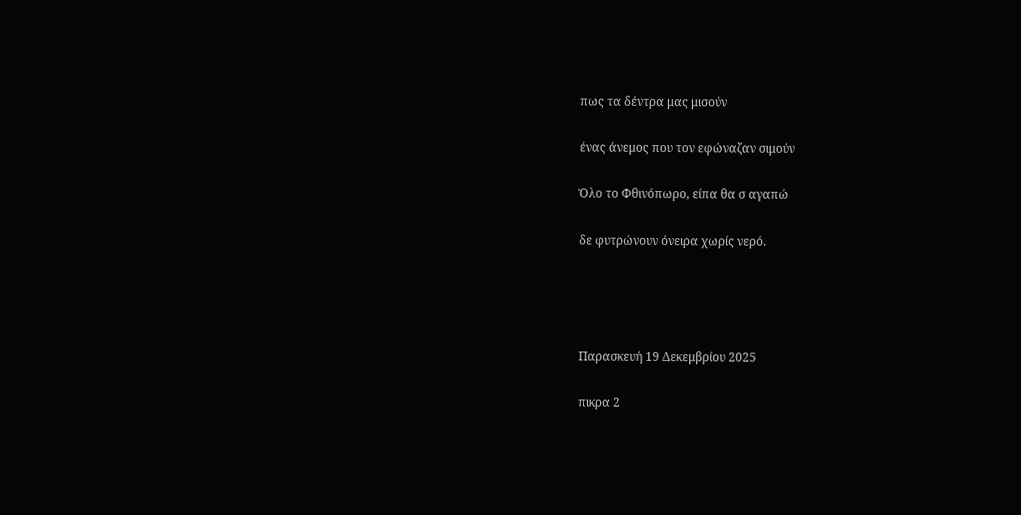πως τα δέντρα μας μισούν

ένας άνεμος που τον εφώναζαν σιμούν

Όλο το Φθινόπωρο, είπα θα σ αγαπώ

δε φυτρώνουν όνειρα χωρίς νερό.




Παρασκευή 19 Δεκεμβρίου 2025

πικρα 2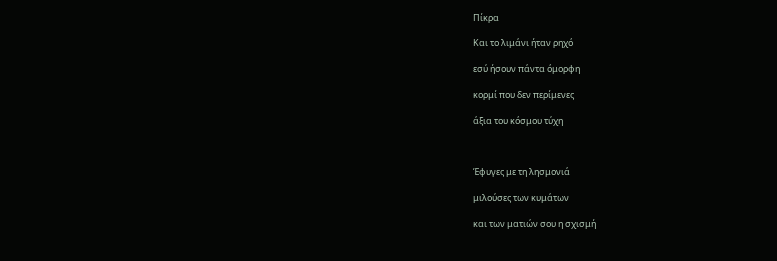Πίκρα

Και το λιμάνι ήταν ρηχό

εσύ ήσουν πάντα όμορφη

κορμί που δεν περίμενες

άξια του κόσμου τύχη



Έφυγες με τη λησμονιά

μιλούσες των κυμάτων

και των ματιών σου η σχισμή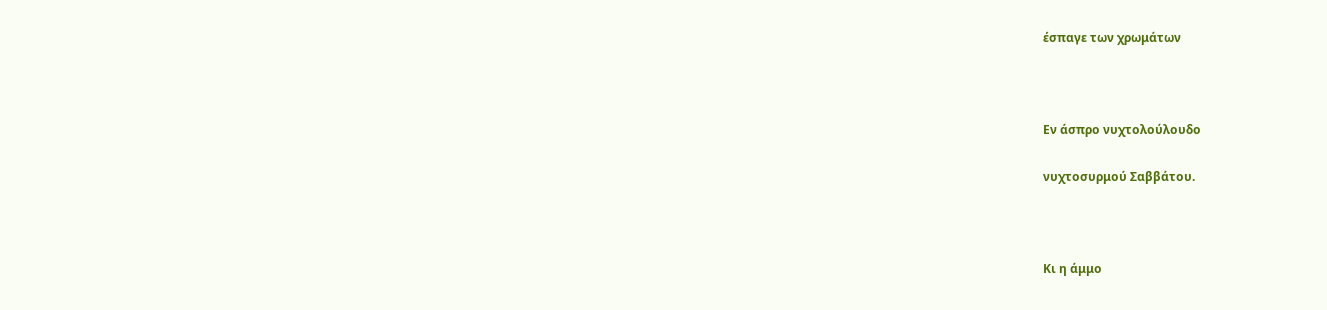έσπαγε των χρωμάτων



Εν άσπρο νυχτολούλουδο

νυχτοσυρμού Σαββάτου.



Κι η άμμο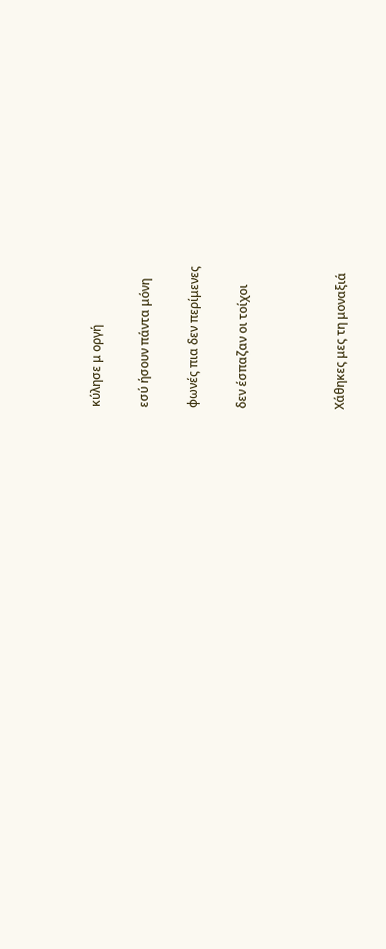κύλησε μ οργή

εσύ ήσουν πάντα μόνη

φωνές πια δεν περίμενες

δεν έσπαζαν οι τοίχοι



Χάθηκες μες τη μοναξιά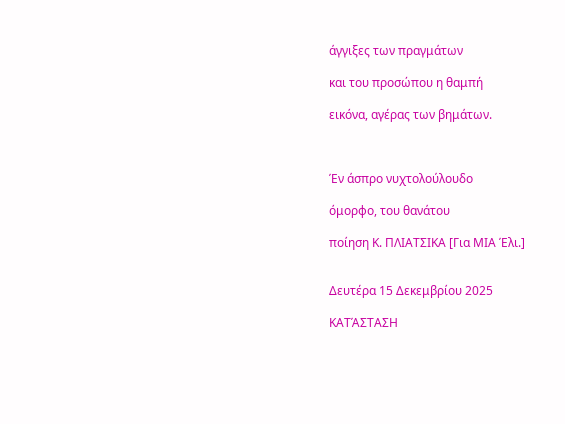άγγιξες των πραγμάτων

και του προσώπου η θαμπή

εικόνα, αγέρας των βημάτων.



Έν άσπρο νυχτολούλουδο

όμορφο, του θανάτου

ποίηση Κ. ΠΛΙΑΤΣΙΚΑ [Για ΜΙΑ Έλι.]


Δευτέρα 15 Δεκεμβρίου 2025

ΚΑΤΆΣΤΑΣΗ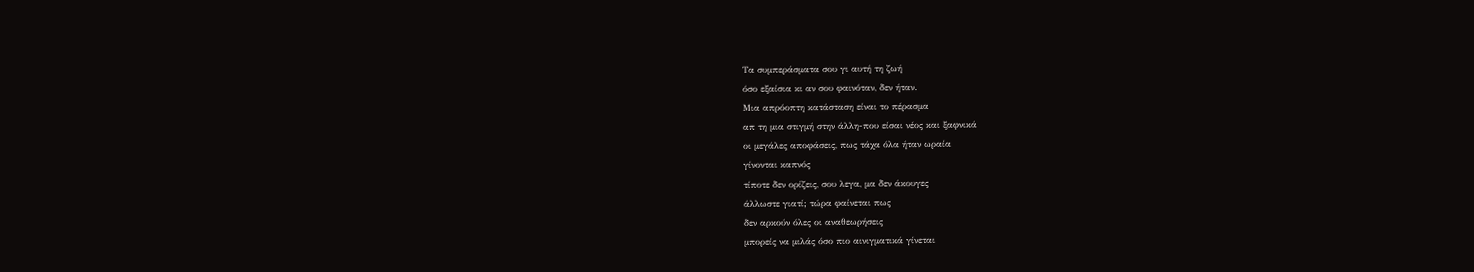Τα συμπεράσματα σου γι αυτή τη ζωή
όσο εξαίσια κι αν σου φαινόταν, δεν ήταν.
Μια απρόοπτη κατάσταση είναι το πέρασμα
απ τη μια στιγμή στην άλλη-που είσαι νέος και ξαφνικά
οι μεγάλες αποφάσεις, πως τάχα όλα ήταν ωραία
γίνονται καπνός
τίποτε δεν ορίζεις, σου λεγα, μα δεν άκουγες
άλλωστε γιατί; τώρα φαίνεται πως
δεν αρκούν όλες οι αναθεωρήσεις
μπορείς να μιλάς όσο πιο αινιγματικά γίνεται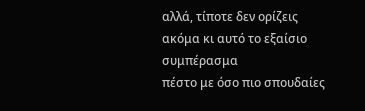αλλά, τίποτε δεν ορίζεις
ακόμα κι αυτό το εξαίσιο συμπέρασμα
πέστο με όσο πιο σπουδαίες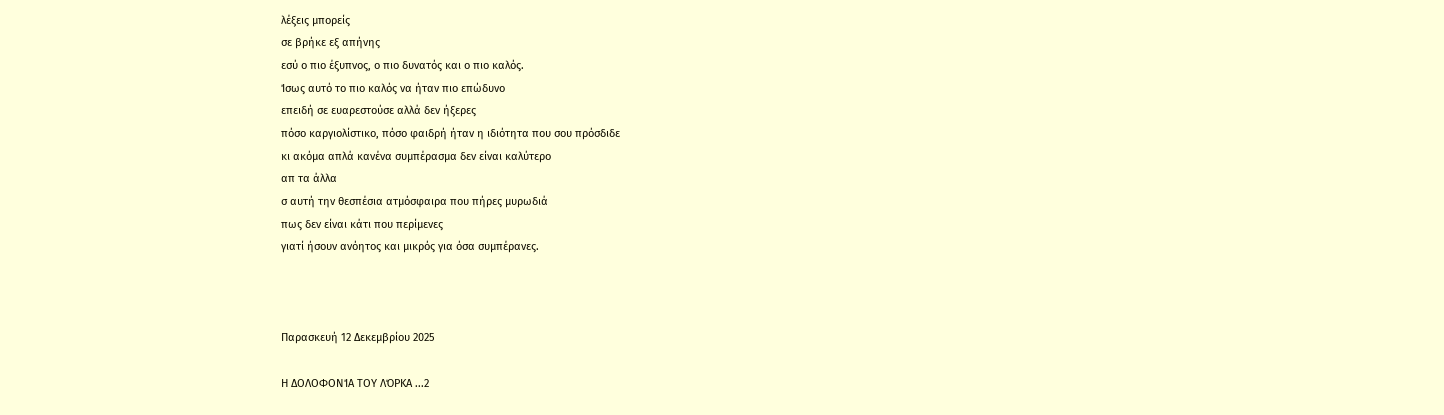λέξεις μπορείς
σε βρήκε εξ απήνης
εσύ ο πιο έξυπνος, ο πιο δυνατός και ο πιο καλός.
Ίσως αυτό το πιο καλός να ήταν πιο επώδυνο
επειδή σε ευαρεστούσε αλλά δεν ήξερες
πόσο καργιολίστικο, πόσο φαιδρή ήταν η ιδιότητα που σου πρόσδιδε
κι ακόμα απλά κανένα συμπέρασμα δεν είναι καλύτερο
απ τα άλλα
σ αυτή την θεσπέσια ατμόσφαιρα που πήρες μυρωδιά
πως δεν είναι κάτι που περίμενες
γιατί ήσουν ανόητος και μικρός για όσα συμπέρανες.



Παρασκευή 12 Δεκεμβρίου 2025

Η ΔΟΛΟΦΟΝΊΑ ΤΟΥ ΛΌΡΚΑ ...2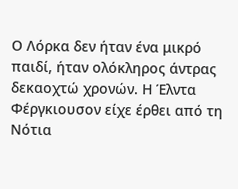Ο Λόρκα δεν ήταν ένα μικρό παιδί, ήταν ολόκληρος άντρας δεκαοχτώ χρονών. Η Έλντα Φέργκιουσον είχε έρθει από τη Νότια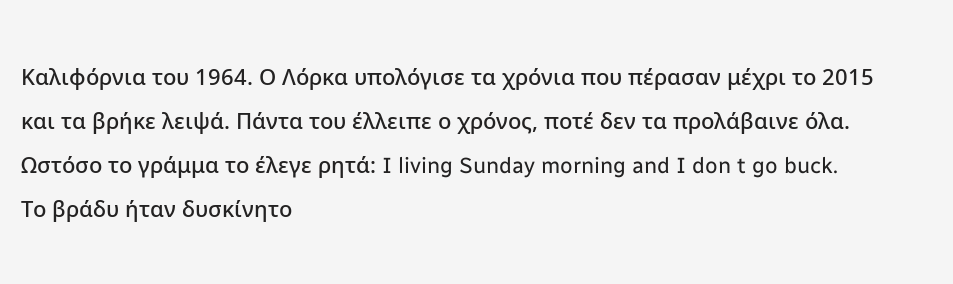Καλιφόρνια του 1964. Ο Λόρκα υπολόγισε τα χρόνια που πέρασαν μέχρι το 2015 και τα βρήκε λειψά. Πάντα του έλλειπε ο χρόνος, ποτέ δεν τα προλάβαινε όλα. Ωστόσο το γράμμα το έλεγε ρητά: I living Sunday morning and I don t go buck.
Το βράδυ ήταν δυσκίνητο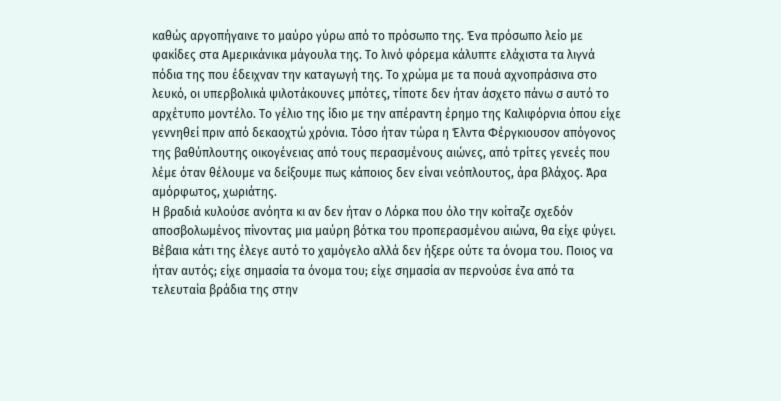καθώς αργοπήγαινε το μαύρο γύρω από το πρόσωπο της. Ένα πρόσωπο λείο με φακίδες στα Αμερικάνικα μάγουλα της. Το λινό φόρεμα κάλυπτε ελάχιστα τα λιγνά πόδια της που έδειχναν την καταγωγή της. Το χρώμα με τα πουά αχνοπράσινα στο λευκό, οι υπερβολικά ψιλοτάκουνες μπότες, τίποτε δεν ήταν άσχετο πάνω σ αυτό το αρχέτυπο μοντέλο. Το γέλιο της ίδιο με την απέραντη έρημο της Καλιφόρνια όπου είχε γεννηθεί πριν από δεκαοχτώ χρόνια. Τόσο ήταν τώρα η Έλντα Φέργκιουσον απόγονος της βαθύπλουτης οικογένειας από τους περασμένους αιώνες, από τρίτες γενεές που λέμε όταν θέλουμε να δείξουμε πως κάποιος δεν είναι νεόπλουτος, άρα βλάχος. Άρα αμόρφωτος, χωριάτης.
Η βραδιά κυλούσε ανόητα κι αν δεν ήταν ο Λόρκα που όλο την κοίταζε σχεδόν αποσβολωμένος πίνοντας μια μαύρη βότκα του προπερασμένου αιώνα, θα είχε φύγει. Βέβαια κάτι της έλεγε αυτό το χαμόγελο αλλά δεν ήξερε ούτε τα όνομα του. Ποιος να ήταν αυτός; είχε σημασία τα όνομα του; είχε σημασία αν περνούσε ένα από τα τελευταία βράδια της στην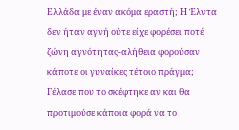Ελλάδα με έναν ακόμα εραστή; Η Έλντα δεν ήταν αγνή ούτε είχε φορέσει ποτέ ζώνη αγνότητας-αλήθεια φορούσαν κάποτε οι γυναίκες τέτοιο πράγμα;
Γέλασε που το σκέφτηκε αν και θα προτιμούσε κάποια φορά να το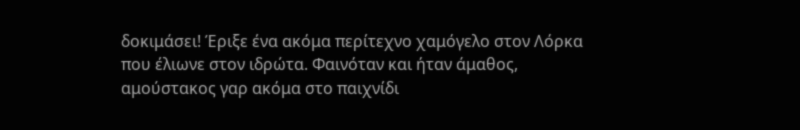δοκιμάσει! Έριξε ένα ακόμα περίτεχνο χαμόγελο στον Λόρκα που έλιωνε στον ιδρώτα. Φαινόταν και ήταν άμαθος, αμούστακος γαρ ακόμα στο παιχνίδι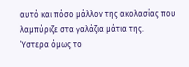αυτό και πόσο μάλλον της ακολασίας που λαμπύριζε στα γαλάζια μάτια της.
Ύστερα όμως το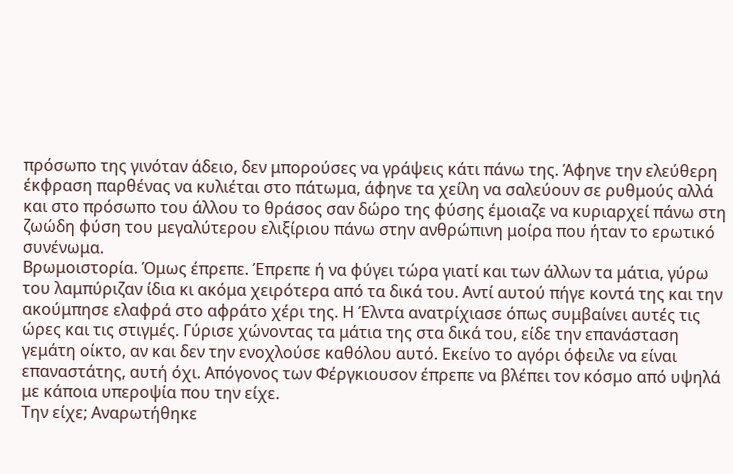πρόσωπο της γινόταν άδειο, δεν μπορούσες να γράψεις κάτι πάνω της. Άφηνε την ελεύθερη έκφραση παρθένας να κυλιέται στο πάτωμα, άφηνε τα χείλη να σαλεύουν σε ρυθμούς αλλά και στο πρόσωπο του άλλου το θράσος σαν δώρο της φύσης έμοιαζε να κυριαρχεί πάνω στη ζωώδη φύση του μεγαλύτερου ελιξίριου πάνω στην ανθρώπινη μοίρα που ήταν το ερωτικό συνένωμα.
Βρωμοιστορία. Όμως έπρεπε. Έπρεπε ή να φύγει τώρα γιατί και των άλλων τα μάτια, γύρω του λαμπύριζαν ίδια κι ακόμα χειρότερα από τα δικά του. Αντί αυτού πήγε κοντά της και την ακούμπησε ελαφρά στο αφράτο χέρι της. Η Έλντα ανατρίχιασε όπως συμβαίνει αυτές τις ώρες και τις στιγμές. Γύρισε χώνοντας τα μάτια της στα δικά του, είδε την επανάσταση γεμάτη οίκτο, αν και δεν την ενοχλούσε καθόλου αυτό. Εκείνο το αγόρι όφειλε να είναι επαναστάτης, αυτή όχι. Απόγονος των Φέργκιουσον έπρεπε να βλέπει τον κόσμο από υψηλά με κάποια υπεροψία που την είχε.
Την είχε; Αναρωτήθηκε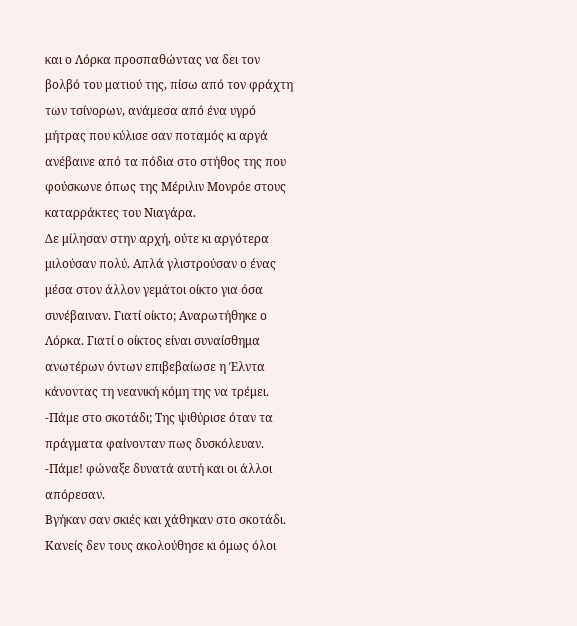και ο Λόρκα προσπαθώντας να δει τον βολβό του ματιού της, πίσω από τον φράχτη των τσίνορων, ανάμεσα από ένα υγρό μήτρας που κύλισε σαν ποταμός κι αργά ανέβαινε από τα πόδια στο στήθος της που φούσκωνε όπως της Μέριλιν Μονρόε στους καταρράκτες του Νιαγάρα.
Δε μίλησαν στην αρχή, ούτε κι αργότερα μιλούσαν πολύ. Απλά γλιστρούσαν ο ένας μέσα στον άλλον γεμάτοι οίκτο για όσα συνέβαιναν. Γιατί οίκτο; Αναρωτήθηκε ο Λόρκα. Γιατί ο οίκτος είναι συναίσθημα ανωτέρων όντων επιβεβαίωσε η Έλντα κάνοντας τη νεανική κόμη της να τρέμει.
-Πάμε στο σκοτάδι; Της ψιθύρισε όταν τα πράγματα φαίνονταν πως δυσκόλευαν.
-Πάμε! φώναξε δυνατά αυτή και οι άλλοι απόρεσαν.
Βγήκαν σαν σκιές και χάθηκαν στο σκοτάδι. Κανείς δεν τους ακολούθησε κι όμως όλοι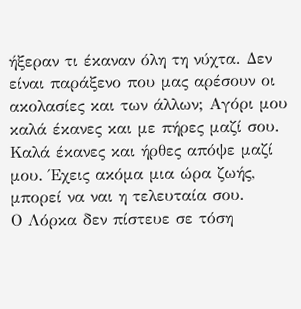ήξεραν τι έκαναν όλη τη νύχτα. Δεν είναι παράξενο που μας αρέσουν οι ακολασίες και των άλλων; Αγόρι μου καλά έκανες και με πήρες μαζί σου. Καλά έκανες και ήρθες απόψε μαζί μου. Έχεις ακόμα μια ώρα ζωής, μπορεί να ναι η τελευταία σου.
Ο Λόρκα δεν πίστευε σε τόση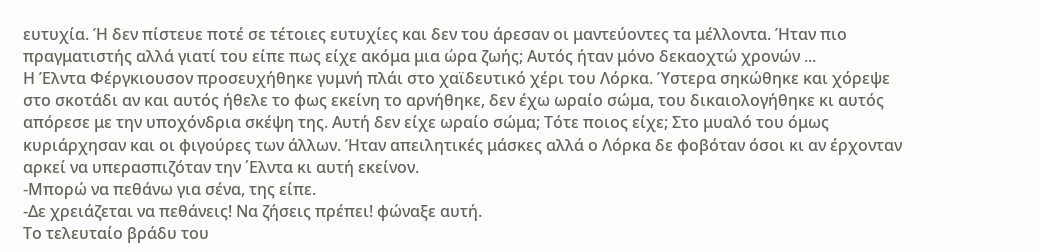ευτυχία. Ή δεν πίστευε ποτέ σε τέτοιες ευτυχίες και δεν του άρεσαν οι μαντεύοντες τα μέλλοντα. Ήταν πιο πραγματιστής αλλά γιατί του είπε πως είχε ακόμα μια ώρα ζωής; Αυτός ήταν μόνο δεκαοχτώ χρονών ...
Η Έλντα Φέργκιουσον προσευχήθηκε γυμνή πλάι στο χαϊδευτικό χέρι του Λόρκα. Ύστερα σηκώθηκε και χόρεψε στο σκοτάδι αν και αυτός ήθελε το φως εκείνη το αρνήθηκε, δεν έχω ωραίο σώμα, του δικαιολογήθηκε κι αυτός απόρεσε με την υποχόνδρια σκέψη της. Αυτή δεν είχε ωραίο σώμα; Τότε ποιος είχε; Στο μυαλό του όμως κυριάρχησαν και οι φιγούρες των άλλων. Ήταν απειλητικές μάσκες αλλά ο Λόρκα δε φοβόταν όσοι κι αν έρχονταν αρκεί να υπερασπιζόταν την ΄Ελντα κι αυτή εκείνον.
-Μπορώ να πεθάνω για σένα, της είπε.
-Δε χρειάζεται να πεθάνεις! Να ζήσεις πρέπει! φώναξε αυτή.
Το τελευταίο βράδυ του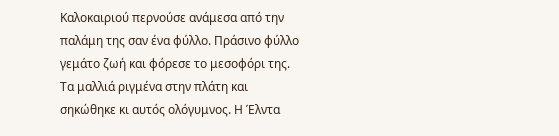Καλοκαιριού περνούσε ανάμεσα από την παλάμη της σαν ένα φύλλο. Πράσινο φύλλο γεμάτο ζωή και φόρεσε το μεσοφόρι της. Τα μαλλιά ριγμένα στην πλάτη και σηκώθηκε κι αυτός ολόγυμνος. Η Έλντα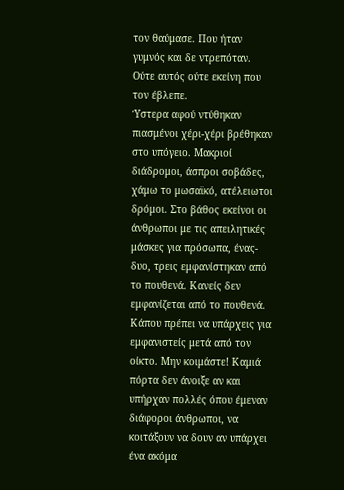τον θαύμασε. Που ήταν γυμνός και δε ντρεπόταν. Ούτε αυτός ούτε εκείνη που τον έβλεπε.
Ύστερα αφού ντύθηκαν πιασμένοι χέρι-χέρι βρέθηκαν στο υπόγειο. Μακριοί διάδρομοι, άσπροι σοβάδες, χάμω το μωσαϊκό, ατέλειωτοι δρόμοι. Στο βάθος εκείνοι οι άνθρωποι με τις απειλητικές μάσκες για πρόσωπα, ένας-δυο, τρεις εμφανίστηκαν από το πουθενά. Κανείς δεν εμφανίζεται από το πουθενά. Κάπου πρέπει να υπάρχεις για εμφανιστείς μετά από τον οίκτο. Μην κοιμάστε! Καμιά πόρτα δεν άνοιξε αν και υπήρχαν πολλές όπου έμεναν διάφοροι άνθρωποι, να κοιτάξουν να δουν αν υπάρχει ένα ακόμα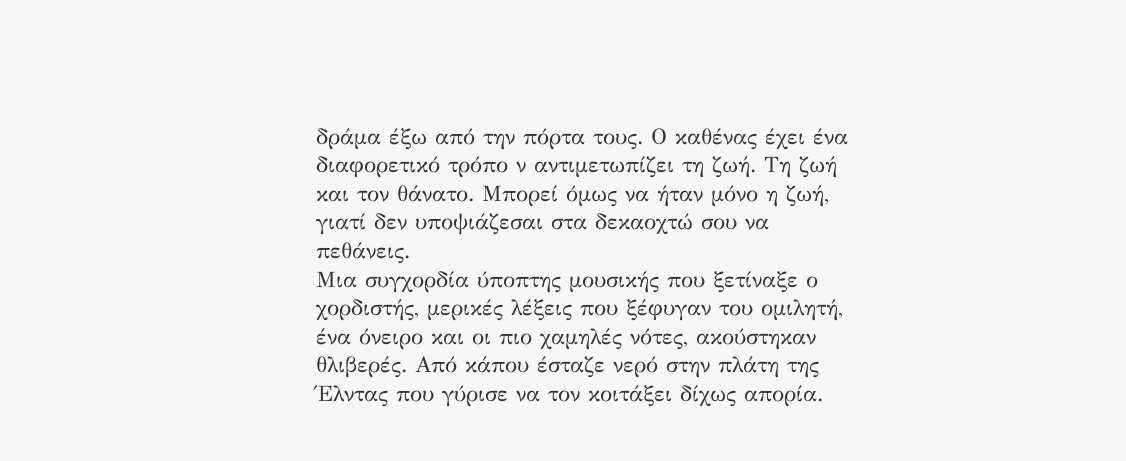δράμα έξω από την πόρτα τους. Ο καθένας έχει ένα διαφορετικό τρόπο ν αντιμετωπίζει τη ζωή. Τη ζωή και τον θάνατο. Μπορεί όμως να ήταν μόνο η ζωή, γιατί δεν υποψιάζεσαι στα δεκαοχτώ σου να πεθάνεις.
Μια συγχορδία ύποπτης μουσικής που ξετίναξε ο χορδιστής, μερικές λέξεις που ξέφυγαν του ομιλητή, ένα όνειρο και οι πιο χαμηλές νότες, ακούστηκαν θλιβερές. Από κάπου έσταζε νερό στην πλάτη της Έλντας που γύρισε να τον κοιτάξει δίχως απορία.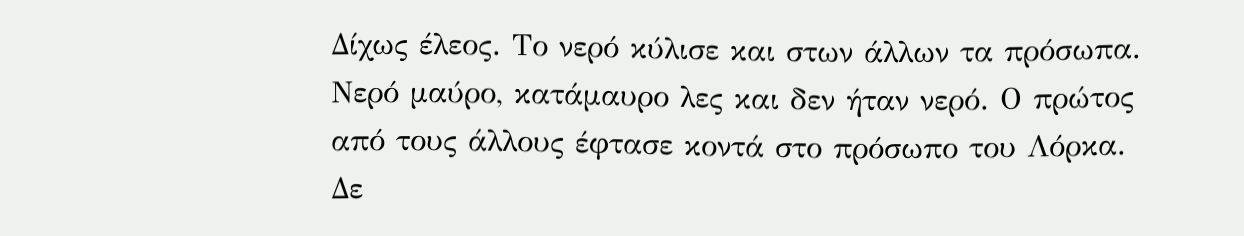Δίχως έλεος. Το νερό κύλισε και στων άλλων τα πρόσωπα. Νερό μαύρο, κατάμαυρο λες και δεν ήταν νερό. Ο πρώτος από τους άλλους έφτασε κοντά στο πρόσωπο του Λόρκα. Δε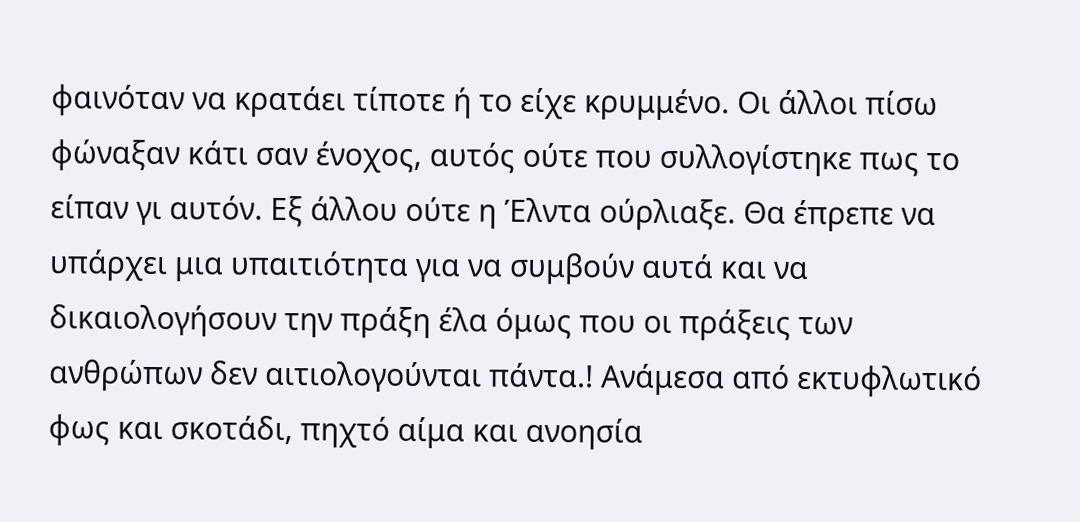φαινόταν να κρατάει τίποτε ή το είχε κρυμμένο. Οι άλλοι πίσω φώναξαν κάτι σαν ένοχος, αυτός ούτε που συλλογίστηκε πως το είπαν γι αυτόν. Εξ άλλου ούτε η Έλντα ούρλιαξε. Θα έπρεπε να υπάρχει μια υπαιτιότητα για να συμβούν αυτά και να δικαιολογήσουν την πράξη έλα όμως που οι πράξεις των ανθρώπων δεν αιτιολογούνται πάντα.! Ανάμεσα από εκτυφλωτικό φως και σκοτάδι, πηχτό αίμα και ανοησία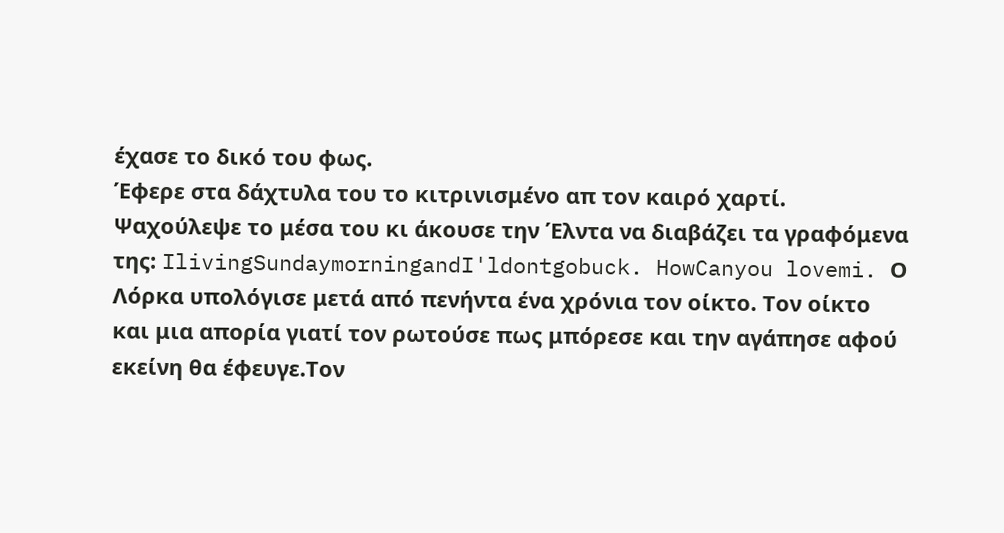έχασε το δικό του φως.
Έφερε στα δάχτυλα του το κιτρινισμένο απ τον καιρό χαρτί. Ψαχούλεψε το μέσα του κι άκουσε την Έλντα να διαβάζει τα γραφόμενα της: IlivingSundaymorningandI'ldontgobuck. HowCanyou lovemi. Ο Λόρκα υπολόγισε μετά από πενήντα ένα χρόνια τον οίκτο. Τον οίκτο και μια απορία γιατί τον ρωτούσε πως μπόρεσε και την αγάπησε αφού εκείνη θα έφευγε.Τον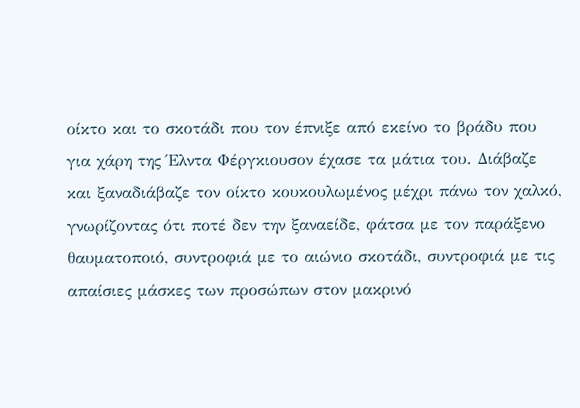οίκτο και το σκοτάδι που τον έπνιξε από εκείνο το βράδυ που για χάρη της Έλντα Φέργκιουσον έχασε τα μάτια του. Διάβαζε και ξαναδιάβαζε τον οίκτο κουκουλωμένος μέχρι πάνω τον χαλκό, γνωρίζοντας ότι ποτέ δεν την ξαναείδε, φάτσα με τον παράξενο θαυματοποιό, συντροφιά με το αιώνιο σκοτάδι, συντροφιά με τις απαίσιες μάσκες των προσώπων στον μακρινό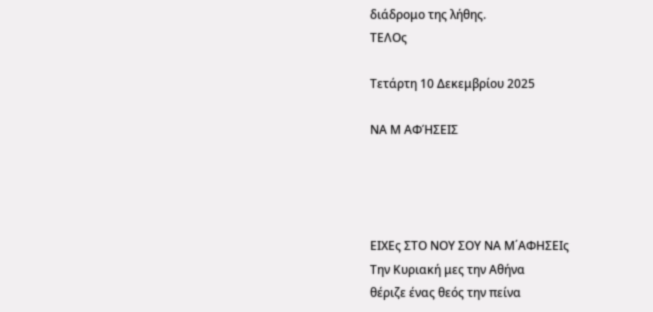διάδρομο της λήθης.
ΤΕΛΟς

Τετάρτη 10 Δεκεμβρίου 2025

ΝΑ Μ ΑΦΉΣΕΙΣ




ΕΙΧΕς ΣΤΟ ΝΟΥ ΣΟΥ ΝΑ Μ΄ΑΦΗΣΕΙς
Την Κυριακή μες την Αθήνα
θέριζε ένας θεός την πείνα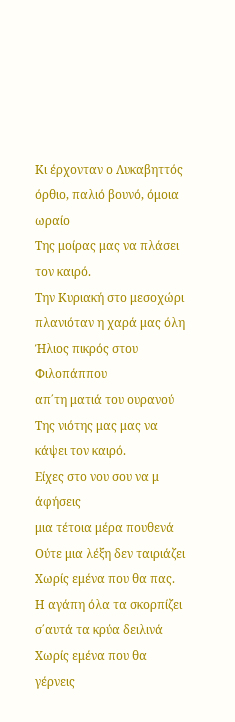Κι έρχονταν ο Λυκαβηττός
όρθιο, παλιό βουνό, όμοια ωραίο
Της μοίρας μας να πλάσει τον καιρό.
Την Κυριακή στο μεσοχώρι
πλανιόταν η χαρά μας όλη
Ήλιος πικρός στου Φιλοπάππου
απ΄τη ματιά του ουρανού
Της νιότης μας μας να κάψει τον καιρό.
Είχες στο νου σου να μ άφήσεις
μια τέτοια μέρα πουθενά
Ούτε μια λέξη δεν ταιριάζει
Χωρίς εμένα που θα πας.
Η αγάπη όλα τα σκορπίζει
σ΄αυτά τα κρύα δειλινά
Χωρίς εμένα που θα γέρνεις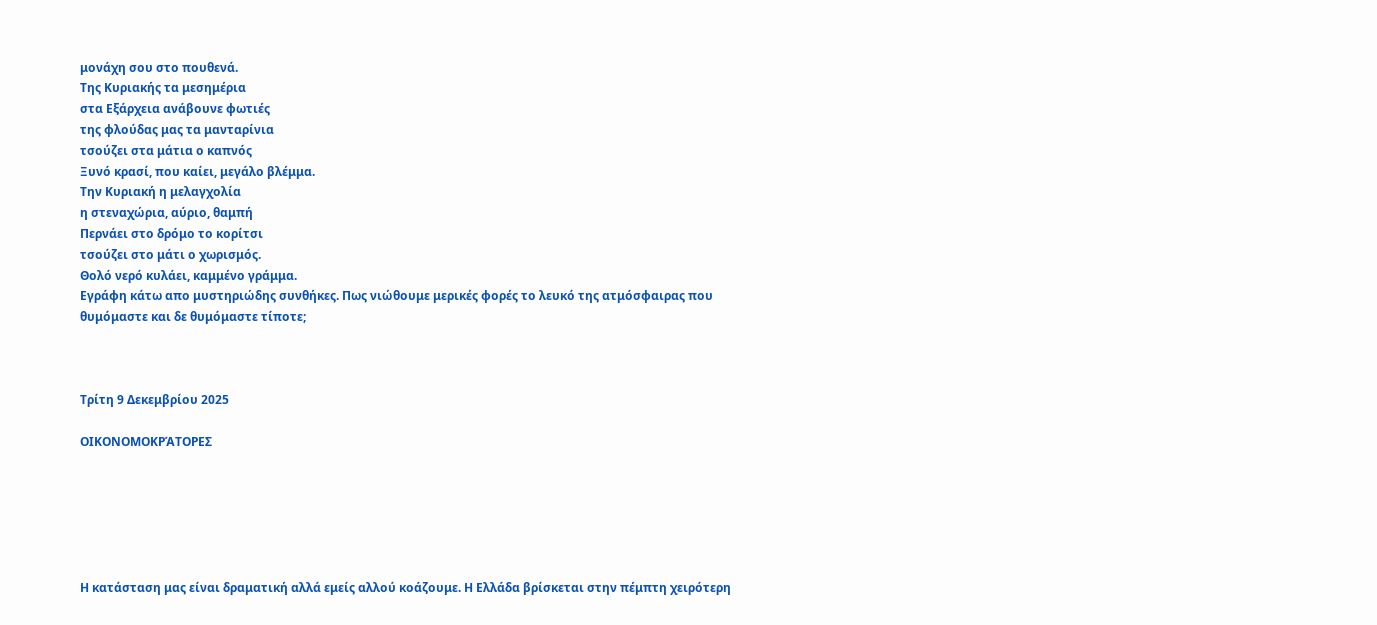μονάχη σου στο πουθενά.
Της Κυριακής τα μεσημέρια
στα Εξάρχεια ανάβουνε φωτιές
της φλούδας μας τα μανταρίνια
τσούζει στα μάτια ο καπνός
Ξυνό κρασί, που καίει, μεγάλο βλέμμα.
Την Κυριακή η μελαγχολία
η στεναχώρια, αύριο, θαμπή
Περνάει στο δρόμο το κορίτσι
τσούζει στο μάτι ο χωρισμός.
Θολό νερό κυλάει, καμμένο γράμμα.
Εγράφη κάτω απο μυστηριώδης συνθήκες. Πως νιώθουμε μερικές φορές το λευκό της ατμόσφαιρας που θυμόμαστε και δε θυμόμαστε τίποτε;



Τρίτη 9 Δεκεμβρίου 2025

ΟΙΚΟΝΟΜΟΚΡΆΤΟΡΕΣ






Η κατάσταση μας είναι δραματική αλλά εμείς αλλού κοάζουμε. Η Ελλάδα βρίσκεται στην πέμπτη χειρότερη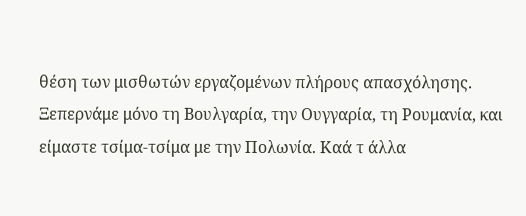θέση των μισθωτών εργαζομένων πλήρους απασχόλησης. Ξεπερνάμε μόνο τη Βουλγαρία, την Ουγγαρία, τη Ρουμανία, και είμαστε τσίμα-τσίμα με την Πολωνία. Καά τ άλλα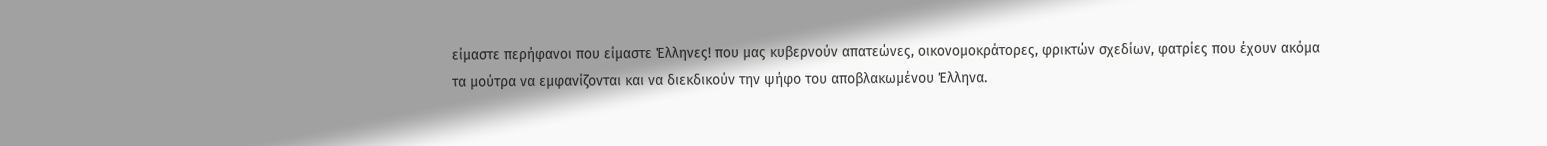είμαστε περήφανοι που είμαστε Έλληνες! που μας κυβερνούν απατεώνες, οικονομοκράτορες, φρικτών σχεδίων, φατρίες που έχουν ακόμα τα μούτρα να εμφανίζονται και να διεκδικούν την ψήφο του αποβλακωμένου Έλληνα.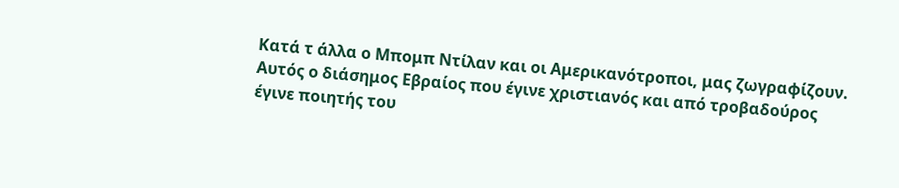Κατά τ άλλα ο Μπομπ Ντίλαν και οι Αμερικανότροποι, μας ζωγραφίζουν. Αυτός ο διάσημος Εβραίος που έγινε χριστιανός και από τροβαδούρος έγινε ποιητής του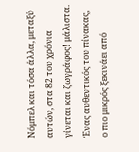Νόμπελ και τόσα άλλα, μεταξύ αυτών, στα 82 του χρόνια γίνεται και ζωγράφος! μάλιστα. Ένας αυθεντικός του πίνακας, ο πιο μικρός ξεκινάει από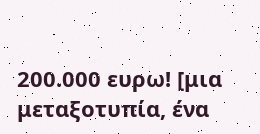200.000 ευρω! [μια μεταξοτυπία, ένα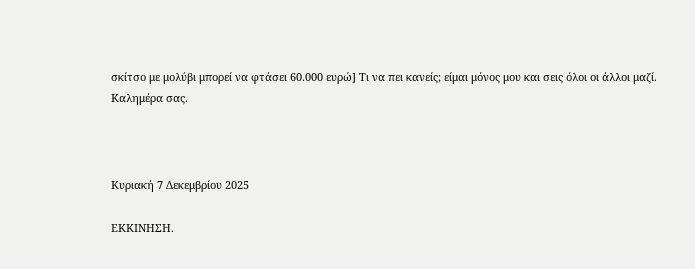σκίτσο με μολύβι μπορεί να φτάσει 60.000 ευρώ] Τι να πει κανείς; είμαι μόνος μου και σεις όλοι οι άλλοι μαζί.
Καλημέρα σας.



Κυριακή 7 Δεκεμβρίου 2025

ΕΚΚΙΝΗΣΗ.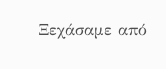Ξεχάσαμε από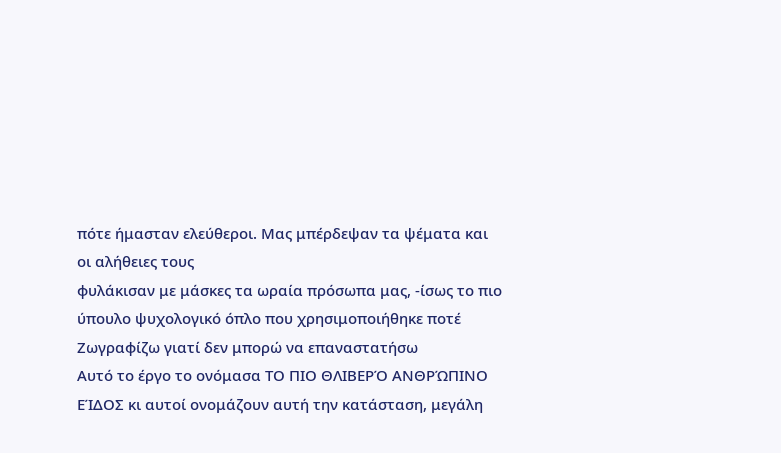πότε ήμασταν ελεύθεροι. Μας μπέρδεψαν τα ψέματα και οι αλήθειες τους
φυλάκισαν με μάσκες τα ωραία πρόσωπα μας, -ίσως το πιο ύπουλο ψυχολογικό όπλο που χρησιμοποιήθηκε ποτέ
Ζωγραφίζω γιατί δεν μπορώ να επαναστατήσω
Αυτό το έργο το ονόμασα ΤΟ ΠΙΟ ΘΛΙΒΕΡΌ ΑΝΘΡΏΠΙΝΟ ΕΊΔΟΣ κι αυτοί ονομάζουν αυτή την κατάσταση, μεγάλη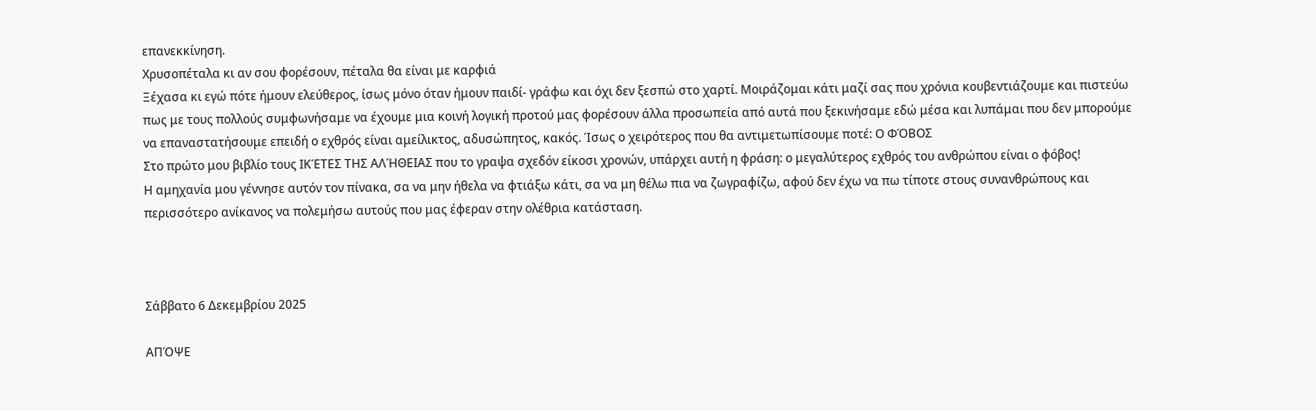επανεκκίνηση.
Χρυσοπέταλα κι αν σου φορέσουν, πέταλα θα είναι με καρφιά
Ξέχασα κι εγώ πότε ήμουν ελεύθερος, ίσως μόνο όταν ήμουν παιδί- γράφω και όχι δεν ξεσπώ στο χαρτί. Μοιράζομαι κάτι μαζί σας που χρόνια κουβεντιάζουμε και πιστεύω πως με τους πολλούς συμφωνήσαμε να έχουμε μια κοινή λογική προτού μας φορέσουν άλλα προσωπεία από αυτά που ξεκινήσαμε εδώ μέσα και λυπάμαι που δεν μπορούμε να επαναστατήσουμε επειδή ο εχθρός είναι αμείλικτος, αδυσώπητος, κακός. Ίσως ο χειρότερος που θα αντιμετωπίσουμε ποτέ: Ο ΦΌΒΟΣ
Στο πρώτο μου βιβλίο τους ΙΚΈΤΕΣ ΤΗΣ ΑΛΉΘΕΙΑΣ που το γραψα σχεδόν είκοσι χρονών, υπάρχει αυτή η φράση: ο μεγαλύτερος εχθρός του ανθρώπου είναι ο φόβος!
Η αμηχανία μου γέννησε αυτόν τον πίνακα, σα να μην ήθελα να φτιάξω κάτι, σα να μη θέλω πια να ζωγραφίζω, αφού δεν έχω να πω τίποτε στους συνανθρώπους και περισσότερο ανίκανος να πολεμήσω αυτούς που μας έφεραν στην ολέθρια κατάσταση.



Σάββατο 6 Δεκεμβρίου 2025

ΑΠΌΨΕ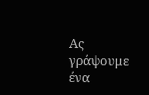Ας γράψουμε ένα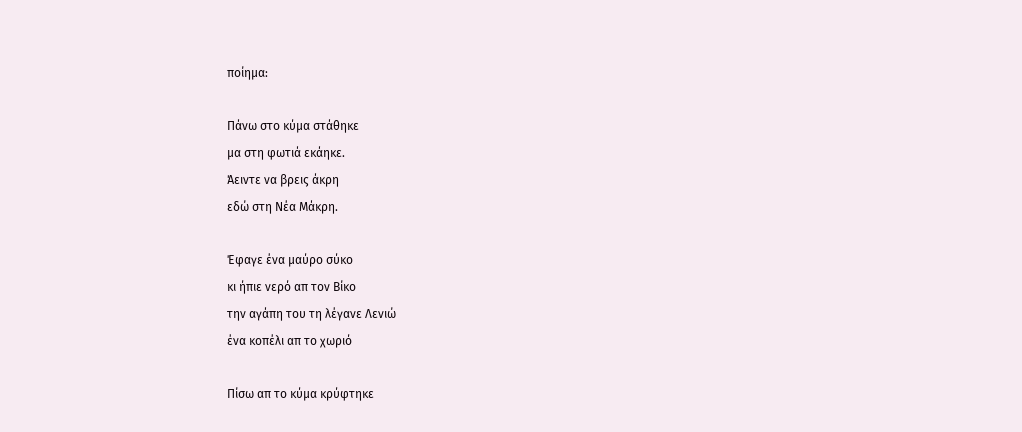ποίημα:

Πάνω στο κύμα στάθηκε
μα στη φωτιά εκάηκε.
Άειντε να βρεις άκρη
εδώ στη Νέα Μάκρη.

Έφαγε ένα μαύρο σύκο
κι ήπιε νερό απ τον Βίκο
την αγάπη του τη λέγανε Λενιώ
ένα κοπέλι απ το χωριό

Πίσω απ το κύμα κρύφτηκε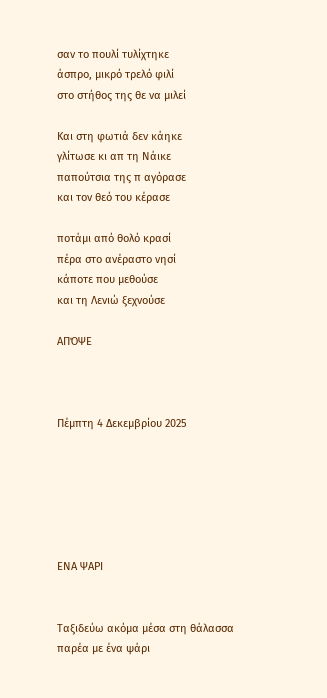σαν το πουλί τυλίχτηκε
άσπρο, μικρό τρελό φιλί
στο στήθος της θε να μιλεί

Και στη φωτιά δεν κάηκε
γλίτωσε κι απ τη Νάικε
παπούτσια της π αγόρασε
και τον θεό του κέρασε

ποτάμι από θολό κρασί
πέρα στο ανέραστο νησί
κάποτε που μεθούσε
και τη Λενιώ ξεχνούσε

ΑΠΌΨΕ



Πέμπτη 4 Δεκεμβρίου 2025






ΕΝΑ ΨΑΡΙ


Ταξιδεύω ακόμα μέσα στη θάλασσα
παρέα με ένα ψάρι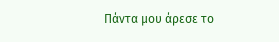Πάντα μου άρεσε το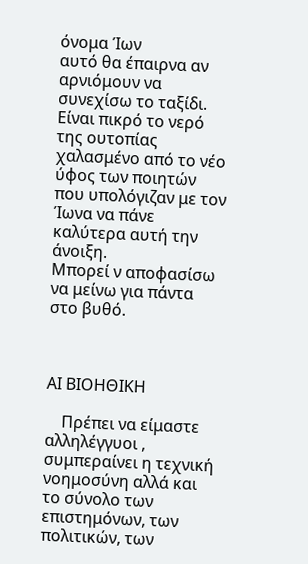όνομα Ίων
αυτό θα έπαιρνα αν αρνιόμουν να συνεχίσω το ταξίδι.
Είναι πικρό το νερό της ουτοπίας
χαλασμένο από το νέο ύφος των ποιητών
που υπολόγιζαν με τον Ίωνα να πάνε καλύτερα αυτή την άνοιξη.
Μπορεί ν αποφασίσω να μείνω για πάντα στο βυθό.



ΑΙ ΒΙΟΗΘΙΚΗ

    Πρέπει να είμαστε αλληλέγγυοι , συμπεραίνει η τεχνική νοημοσύνη αλλά και το σύνολο των επιστημόνων, των πολιτικών, των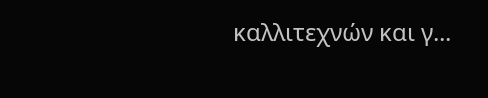καλλιτεχνών και γ...